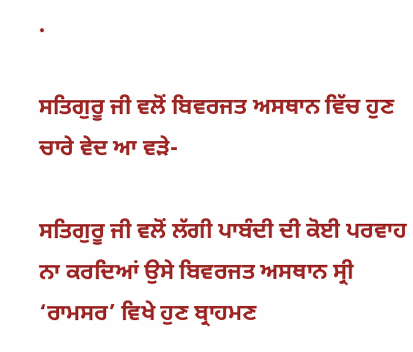.

ਸਤਿਗੁਰੂ ਜੀ ਵਲੋਂ ਬਿਵਰਜਤ ਅਸਥਾਨ ਵਿੱਚ ਹੁਣ ਚਾਰੇ ਵੇਦ ਆ ਵੜੇ-

ਸਤਿਗੁਰੂ ਜੀ ਵਲੋਂ ਲੱਗੀ ਪਾਬੰਦੀ ਦੀ ਕੋਈ ਪਰਵਾਹ ਨਾ ਕਰਦਿਆਂ ਉਸੇ ਬਿਵਰਜਤ ਅਸਥਾਨ ਸ੍ਰੀ ‘ਰਾਮਸਰ’ ਵਿਖੇ ਹੁਣ ਬ੍ਰਾਹਮਣ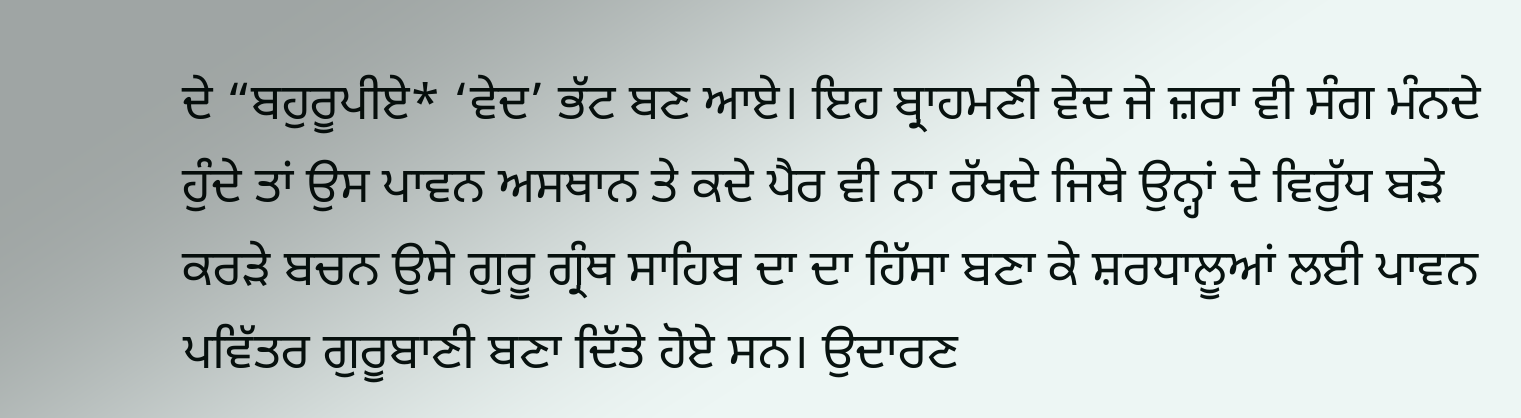ਦੇ “ਬਹੁਰੂਪੀਏ* ‘ਵੇਦ’ ਭੱਟ ਬਣ ਆਏ। ਇਹ ਬ੍ਰਾਹਮਣੀ ਵੇਦ ਜੇ ਜ਼ਰਾ ਵੀ ਸੰਗ ਮੰਨਦੇ ਹੁੰਦੇ ਤਾਂ ਉਸ ਪਾਵਨ ਅਸਥਾਨ ਤੇ ਕਦੇ ਪੈਰ ਵੀ ਨਾ ਰੱਖਦੇ ਜਿਥੇ ਉਨ੍ਹਾਂ ਦੇ ਵਿਰੁੱਧ ਬੜੇ ਕਰੜੇ ਬਚਨ ਉਸੇ ਗੁਰੂ ਗ੍ਰੰਥ ਸਾਹਿਬ ਦਾ ਦਾ ਹਿੱਸਾ ਬਣਾ ਕੇ ਸ਼ਰਧਾਲੂਆਂ ਲਈ ਪਾਵਨ ਪਵਿੱਤਰ ਗੁਰੂਬਾਣੀ ਬਣਾ ਦਿੱਤੇ ਹੋਏ ਸਨ। ਉਦਾਰਣ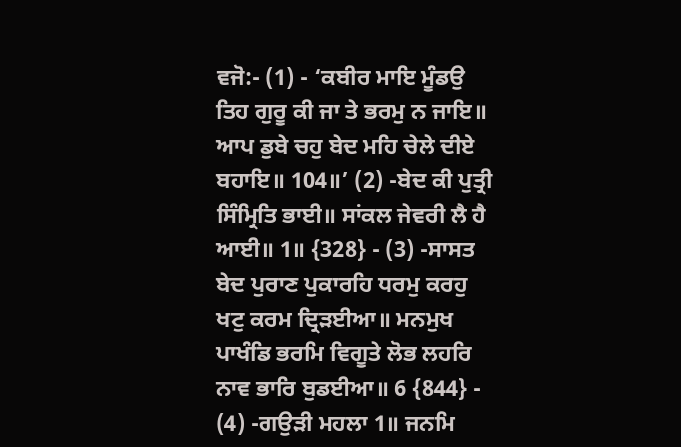ਵਜੋ:- (1) - ‘ਕਬੀਰ ਮਾਇ ਮੂੰਡਉ ਤਿਹ ਗੁਰੂ ਕੀ ਜਾ ਤੇ ਭਰਮੁ ਨ ਜਾਇ॥ ਆਪ ਡੁਬੇ ਚਹੁ ਬੇਦ ਮਹਿ ਚੇਲੇ ਦੀਏ ਬਹਾਇ॥ 104॥’ (2) -ਬੇਦ ਕੀ ਪੁਤ੍ਰੀ ਸਿੰਮ੍ਰਿਤਿ ਭਾਈ॥ ਸਾਂਕਲ ਜੇਵਰੀ ਲੈ ਹੈ ਆਈ॥ 1॥ {328} - (3) -ਸਾਸਤ ਬੇਦ ਪੁਰਾਣ ਪੁਕਾਰਹਿ ਧਰਮੁ ਕਰਹੁ ਖਟੁ ਕਰਮ ਦ੍ਰਿੜਈਆ॥ ਮਨਮੁਖ ਪਾਖੰਡਿ ਭਰਮਿ ਵਿਗੂਤੇ ਲੋਭ ਲਹਰਿ ਨਾਵ ਭਾਰਿ ਬੁਡਈਆ॥ 6 {844} - (4) -ਗਉੜੀ ਮਹਲਾ 1॥ ਜਨਮਿ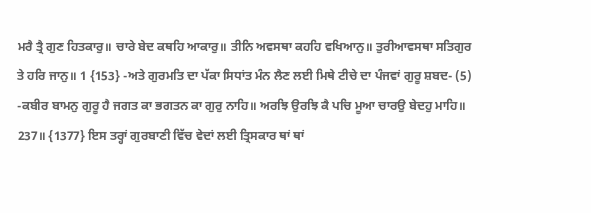ਮਰੈ ਤ੍ਰੈ ਗੁਣ ਹਿਤਕਾਰੁ॥ ਚਾਰੇ ਬੇਦ ਕਥਹਿ ਆਕਾਰੁ॥ ਤੀਨਿ ਅਵਸਥਾ ਕਹਹਿ ਵਖਿਆਨੁ॥ ਤੁਰੀਆਵਸਥਾ ਸਤਿਗੁਰ ਤੇ ਹਰਿ ਜਾਨੁ॥ 1 {153} -ਅਤੇ ਗੁਰਮਤਿ ਦਾ ਪੱਕਾ ਸਿਧਾਂਤ ਮੰਨ ਲੈਣ ਲਈ ਮਿਥੇ ਟੀਚੇ ਦਾ ਪੰਜਵਾਂ ਗੁਰੂ ਸ਼ਬਦ- (5) -ਕਬੀਰ ਬਾਮਨੁ ਗੁਰੂ ਹੈ ਜਗਤ ਕਾ ਭਗਤਨ ਕਾ ਗੁਰੁ ਨਾਹਿ॥ ਅਰਝਿ ਉਰਝਿ ਕੈ ਪਚਿ ਮੂਆ ਚਾਰਉ ਬੇਦਹੁ ਮਾਹਿ॥ 237॥ {1377} ਇਸ ਤਰ੍ਹਾਂ ਗੁਰਬਾਣੀ ਵਿੱਚ ਵੇਦਾਂ ਲਈ ਤ੍ਰਿਸਕਾਰ ਥਾਂ ਥਾਂ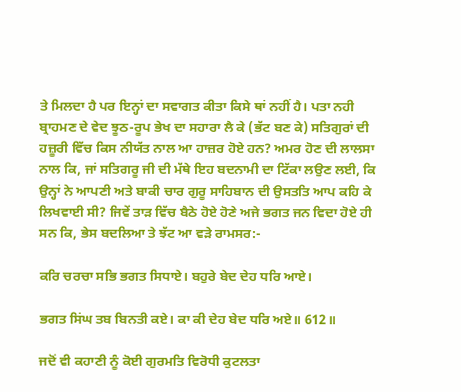ਤੇ ਮਿਲਦਾ ਹੈ ਪਰ ਇਨ੍ਹਾਂ ਦਾ ਸਵਾਗਤ ਕੀਤਾ ਕਿਸੇ ਥਾਂ ਨਹੀਂ ਹੈ। ਪਤਾ ਨਹੀ ਬ੍ਰਾਹਮਣ ਦੇ ਵੇਦ ਝੂਠ-ਰੂਪ ਭੇਖ ਦਾ ਸਹਾਰਾ ਲੈ ਕੇ (ਭੱਟ ਬਣ ਕੇ) ਸਤਿਗੁਰਾਂ ਦੀ ਹਜ਼ੂਰੀ ਵਿੱਚ ਕਿਸ ਨੀਯੱਤ ਨਾਲ ਆ ਹਾਜ਼ਰ ਹੋਏ ਹਨ? ਅਮਰ ਹੋਣ ਦੀ ਲਾਲਸਾ ਨਾਲ ਕਿ, ਜਾਂ ਸਤਿਗਰੂ ਜੀ ਦੀ ਮੱਥੇ ਇਹ ਬਦਨਾਮੀ ਦਾ ਟਿੱਕਾ ਲਉਣ ਲਈ, ਕਿ ਉਨ੍ਹਾਂ ਨੇ ਆਪਣੀ ਅਤੇ ਬਾਕੀ ਚਾਰ ਗੁਰੂ ਸਾਹਿਬਾਨ ਦੀ ਉਸਤਤਿ ਆਪ ਕਹਿ ਕੇ ਲਿਖਵਾਈ ਸੀ? ਜਿਵੇਂ ਤਾੜ ਵਿੱਚ ਬੈਠੇ ਹੋਏ ਹੋਣੇ ਅਜੇ ਭਗਤ ਜਨ ਵਿਦਾ ਹੋਏ ਹੀ ਸਨ ਕਿ, ਭੇਸ ਬਦਲਿਆ ਤੇ ਝੱਟ ਆ ਵੜੇ ਰਾਮਸਰ:-

ਕਰਿ ਚਰਚਾ ਸਭਿ ਭਗਤ ਸਿਧਾਏ। ਬਹੁਰੇ ਬੇਦ ਦੇਹ ਧਰਿ ਆਏ।

ਭਗਤ ਸਿਂਘ ਤਬ ਬਿਨਤੀ ਕਏ। ਕਾ ਕੀ ਦੇਹ ਬੇਦ ਧਰਿ ਅਏ॥ 612॥

ਜਦੋਂ ਵੀ ਕਹਾਣੀ ਨੂੰ ਕੋਈ ਗੁਰਮਤਿ ਵਿਰੋਧੀ ਕੁਟਲਤਾ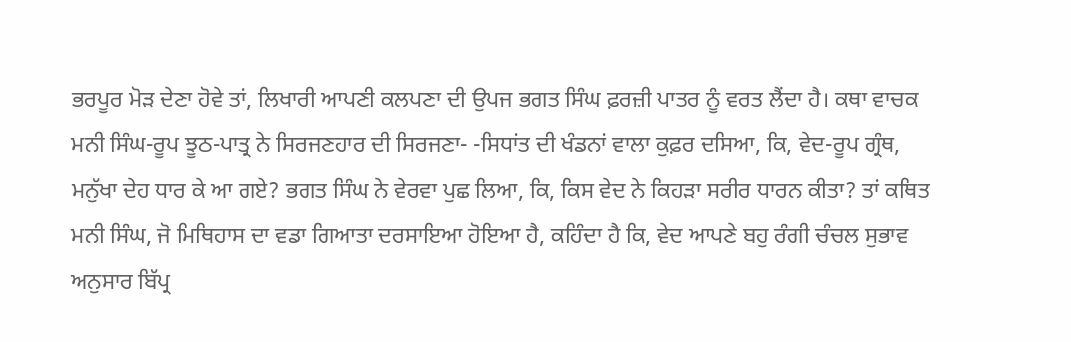ਭਰਪੂਰ ਮੋੜ ਦੇਣਾ ਹੋਵੇ ਤਾਂ, ਲਿਖਾਰੀ ਆਪਣੀ ਕਲਪਣਾ ਦੀ ਉਪਜ ਭਗਤ ਸਿੰਘ ਫ਼ਰਜ਼ੀ ਪਾਤਰ ਨੂੰ ਵਰਤ ਲੈਂਦਾ ਹੈ। ਕਥਾ ਵਾਚਕ ਮਨੀ ਸਿੰਘ-ਰੂਪ ਝੂਠ-ਪਾਤ੍ਰ ਨੇ ਸਿਰਜਣਹਾਰ ਦੀ ਸਿਰਜਣਾ- -ਸਿਧਾਂਤ ਦੀ ਖੰਡਨਾਂ ਵਾਲਾ ਕੁਫ਼ਰ ਦਸਿਆ, ਕਿ, ਵੇਦ-ਰੂਪ ਗ੍ਰੰਥ, ਮਨੁੱਖਾ ਦੇਹ ਧਾਰ ਕੇ ਆ ਗਏ? ਭਗਤ ਸਿੰਘ ਨੇ ਵੇਰਵਾ ਪੁਛ ਲਿਆ, ਕਿ, ਕਿਸ ਵੇਦ ਨੇ ਕਿਹੜਾ ਸਰੀਰ ਧਾਰਨ ਕੀਤਾ? ਤਾਂ ਕਥਿਤ ਮਨੀ ਸਿੰਘ, ਜੋ ਮਿਥਿਹਾਸ ਦਾ ਵਡਾ ਗਿਆਤਾ ਦਰਸਾਇਆ ਹੋਇਆ ਹੈ, ਕਹਿੰਦਾ ਹੈ ਕਿ, ਵੇਦ ਆਪਣੇ ਬਹੁ ਰੰਗੀ ਚੰਚਲ ਸੁਭਾਵ ਅਨੁਸਾਰ ਬਿੱਪ੍ਰ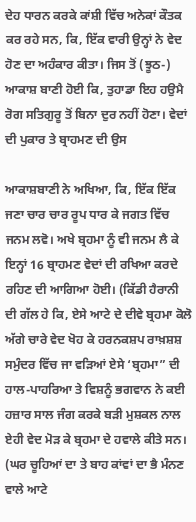ਦੇਹ ਧਾਰਨ ਕਰਕੇ ਕਾਂਸ਼ੀ ਵਿੱਚ ਅਨੇਕਾਂ ਕੌਤਕ ਕਰ ਰਹੇ ਸਨ, ਕਿ, ਇੱਕ ਵਾਰੀ ਉਨ੍ਹਾਂ ਨੇ ਵੇਦ ਹੋਣ ਦਾ ਅਹੰਕਾਰ ਕੀਤਾ। ਜਿਸ ਤੋਂ (ਝੂਠ-) ਆਕਾਸ਼ ਬਾਣੀ ਹੋਈ ਕਿ, ਤੁਹਾਡਾ ਇਹ ਹਉਮੈ ਰੋਗ ਸਤਿਗੁਰੂ ਤੋਂ ਬਿਨਾ ਦੁਰ ਨਹੀਂ ਹੋਣਾ। ਵੇਦਾਂ ਦੀ ਪੁਕਾਰ ਤੇ ਬ੍ਰਾਹਮਣ ਦੀ ਉਸ

ਆਕਾਸ਼ਬਾਣੀ ਨੇ ਅਖਿਆ, ਕਿ, ਇੱਕ ਇੱਕ ਜਣਾ ਚਾਰ ਚਾਰ ਰੂਪ ਧਾਰ ਕੇ ਜਗਤ ਵਿੱਚ ਜਨਮ ਲਵੋ। ਅਖੇ ਬ੍ਰਹਮਾ ਨੂੰ ਵੀ ਜਨਮ ਲੈ ਕੇ ਇਨ੍ਹਾਂ 16 ਬ੍ਰਾਹਮਣ ਵੇਦਾਂ ਦੀ ਰਖਿਆ ਕਰਦੇ ਰਹਿਣ ਦੀ ਆਗਿਆ ਹੋਈ। (ਕਿੱਡੀ ਹੈਰਾਨੀ ਦੀ ਗੱਲ ਹੇ ਕਿ, ਏਸੇ ਆਟੇ ਦੇ ਦੀਵੇ ਬ੍ਰਹਮਾ ਕੋਲੋ ਅੱਗੇ ਚਾਰੇ ਵੇਦ ਖੋਹ ਕੇ ਹਰਨਕਸ਼ਪ ਰਾਖ਼ਸ਼ਸ਼ ਸਮੁੰਦਰ ਵਿੱਚ ਜਾ ਵੜਿਆਂ ਏਸੇ ‘ਬ੍ਰਹਮਾ” ਦੀ ਹਾਲ-ਪਾਹਰਿਆ ਤੇ ਵਿਸ਼ਨੂੰ ਭਗਵਾਨ ਨੇ ਕਈ ਹਜ਼ਾਰ ਸਾਲ ਜੰਗ ਕਰਕੇ ਬੜੀ ਮੁਸ਼ਕਲ ਨਾਲ ਏਹੀ ਵੇਦ ਮੋੜ ਕੇ ਬ੍ਰਹਮਾ ਦੇ ਹਵਾਲੇ ਕੀਤੇ ਸਨ। (ਘਰ ਚੂਹਿਆਂ ਦਾ ਤੇ ਬਾਹ ਕਾਂਵਾਂ ਦਾ ਭੈ ਮੰਨਣ ਵਾਲੇ ਆਟੇ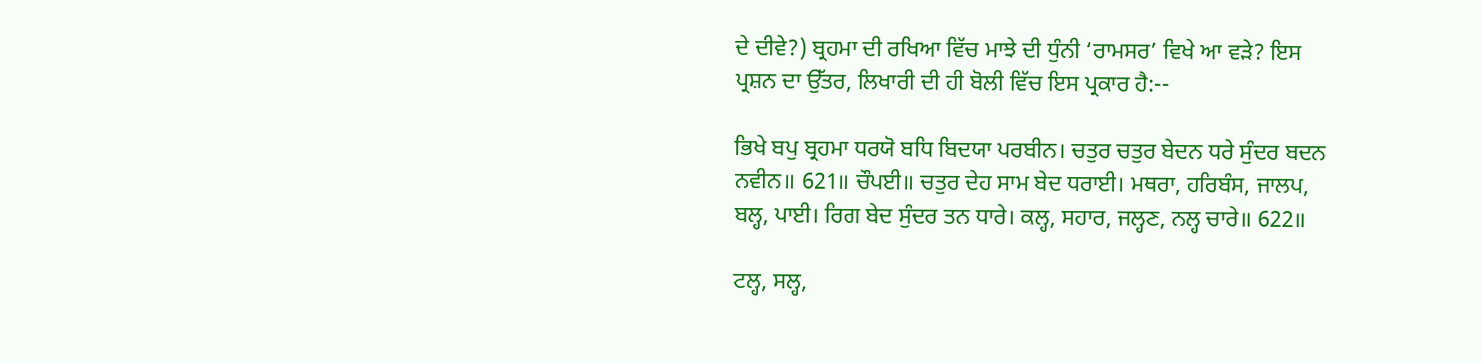ਦੇ ਦੀਵੇ?) ਬ੍ਰਹਮਾ ਦੀ ਰਖਿਆ ਵਿੱਚ ਮਾਝੇ ਦੀ ਧੁੰਨੀ ‘ਰਾਮਸਰ’ ਵਿਖੇ ਆ ਵੜੇ? ਇਸ ਪ੍ਰਸ਼ਨ ਦਾ ਉੱਤਰ, ਲਿਖਾਰੀ ਦੀ ਹੀ ਬੋਲੀ ਵਿੱਚ ਇਸ ਪ੍ਰਕਾਰ ਹੈ:--

ਭਿਖੇ ਬਪੁ ਬ੍ਰਹਮਾ ਧਰਯੋ ਬਧਿ ਬਿਦਯਾ ਪਰਬੀਨ। ਚਤੁਰ ਚਤੁਰ ਬੇਦਨ ਧਰੇ ਸੁੰਦਰ ਬਦਨ ਨਵੀਨ॥ 621॥ ਚੌਪਈ॥ ਚਤੁਰ ਦੇਹ ਸਾਮ ਬੇਦ ਧਰਾਈ। ਮਥਰਾ, ਹਰਿਬੰਸ, ਜਾਲਪ, ਬਲ੍ਹ, ਪਾਈ। ਰਿਗ ਬੇਦ ਸੁੰਦਰ ਤਨ ਧਾਰੇ। ਕਲ੍ਹ, ਸਹਾਰ, ਜਲ੍ਹਣ, ਨਲ੍ਹ ਚਾਰੇ॥ 622॥

ਟਲ੍ਹ, ਸਲ੍ਹ,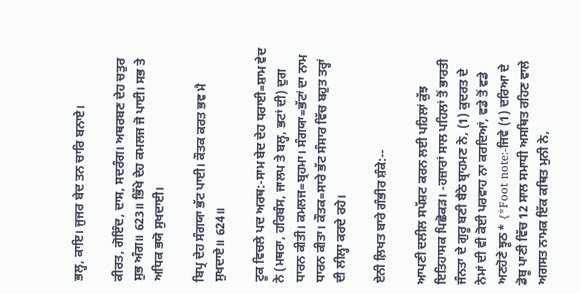ਭਲ੍ਹ, ਕਾਇ। ਜੁਜਰ ਬੇਦ ਤਨ ਚਾਰਿ ਬਨਾਏ।

ਕੀਰਤ, ਗੋਇੰਦ, ਦਾਸ, ਸਦਰੰਗ। ਅਥਰਬਣ ਦੇਹ ਚਤੁਰ ਸੁਭ ਅੰਗ॥ 623॥ ਭਿੱਖੇ ਦੇਹ ਕਮਲਜ ਜੋ ਪਾਈ। ਸਭ ਤੇ ਅਧਿਕ ਭਯੋ ਸੁਖਦਾਈ।

ਬਿਪ੍ਰ ਦੇਹ ਸੰਗਯਾ ਭੱਟ ਪਾਈ। ਕੌਤਕ ਕਰਤ ਭਵ ਮੈ ਸੁਖਦਾਏ॥ 624॥

ਟੂਕ ਵਿਚਲੇ ਪਦ ਅਰਥ:-ਸਾਮ ਬੇਦ ਦੇਹ ਧਰਾਈ=ਸ਼ਾਮ ਵੇਦ ਨੇ (ਮਥਰਾ, ਹਰਿਬੰਸ, ਜਾਲਪ ਤੇ ਬਲ੍ਹ, ਭਟਾਂ ਦੀ) ਦੁਗ ਧਾਰਨ ਕੀਤੀ। ਕਮਲਜ=ਬ੍ਰਹਮਾ। ਸੰਗਯਾ=ਭੱਟਾਂ ਦਾ ਨਾਮ ਧਾਰਨ ਕੀਤਾ। ਕੌਤਕ=ਸਾਰੇ ਭੱਟ ਸੰਸਾਰ ਵਿੱਚ ਬਹੁਤ ਤਰ੍ਹਾਂ ਦੀ ਲੀਲ੍ਹਾ ਕਰਦੇ ਰਹੇ।

ਏਨੀ ਲ਼ਿਖਤ ਬਾਰੇ ਗੰਭੀਰ ਸ਼ੰਕੇ:--

ਆਪਣੀ ਦਲੀਲ ਸਪੱਸ਼ਟ ਕਰਨ ਲਈ ਪਹਿਲਾਂ ਕੁੱਝ ਇਤਿਹਾਸਕ ਪਿਛੋਕੜ। -ਹਜ਼ਾਰਾਂ ਸਾਲ ਪਹਿਲਾਂ ਤੋਂ ਭਾਰਤੀ ਜੰਨਤਾ ਦੇ ਗੁਰੂ ਬਣੀ ਬੈਠੇ ਬ੍ਰਾਹਮਣ ਨੇ, (1) ਕੁਦਰਤ ਦੇ ਨੇਮਾਂ ਦੀ ਵੀ ਕੋਈ ਪਰਵਾਹ ਨਾ ਕਰਦਿਆਂ, ਵਡੇ ਤੋਂ ਵਡੇ ਅਣਹੋਣੇ ਝੂਠ* {*Foot note:-ਜਿਵੇ (1) ਦਰਿਆ ਦੇ ਡੋਬੂ ਪਾਣੀ ਵਿੱਚ 12 ਸਾਲ ਸਮਾਧੀ ਅਸਥਿਤ ਰਹਿਣ ਵਾਲੇ ਅਗਸਤ ਨਾਮਕ ਇੱਕ ਕਥਿਤ ਮੁਨੀ ਨੇ,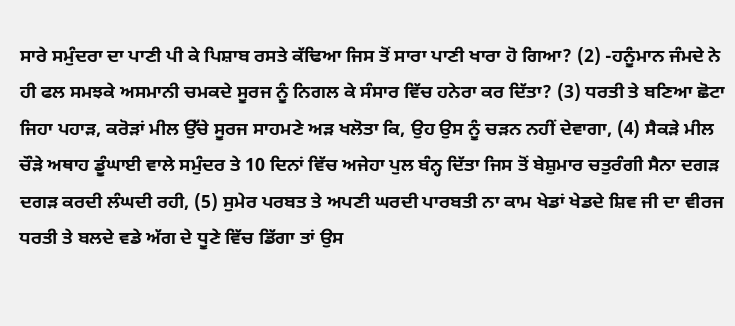ਸਾਰੇ ਸਮੁੰਦਰਾ ਦਾ ਪਾਣੀ ਪੀ ਕੇ ਪਿਸ਼ਾਬ ਰਸਤੇ ਕੱਢਿਆ ਜਿਸ ਤੋਂ ਸਾਰਾ ਪਾਣੀ ਖਾਰਾ ਹੋ ਗਿਆ? (2) -ਹਨੂੰਮਾਨ ਜੰਮਦੇ ਨੇ ਹੀ ਫਲ ਸਮਝਕੇ ਅਸਮਾਨੀ ਚਮਕਦੇ ਸੂਰਜ ਨੂੰ ਨਿਗਲ ਕੇ ਸੰਸਾਰ ਵਿੱਚ ਹਨੇਰਾ ਕਰ ਦਿੱਤਾ? (3) ਧਰਤੀ ਤੇ ਬਣਿਆ ਛੋਟਾ ਜਿਹਾ ਪਹਾੜ, ਕਰੋੜਾਂ ਮੀਲ ਉੱਚੇ ਸੂਰਜ ਸਾਹਮਣੇ ਅੜ ਖਲੋਤਾ ਕਿ, ਉਹ ਉਸ ਨੂੰ ਚੜਨ ਨਹੀਂ ਦੇਵਾਗਾ, (4) ਸੈਕੜੇ ਮੀਲ ਚੌੜੇ ਅਥਾਹ ਡੂੰਘਾਈ ਵਾਲੇ ਸਮੁੰਦਰ ਤੇ 10 ਦਿਨਾਂ ਵਿੱਚ ਅਜੇਹਾ ਪੁਲ ਬੰਨ੍ਹ ਦਿੱਤਾ ਜਿਸ ਤੋਂ ਬੇਸ਼ੁਮਾਰ ਚਤੁਰੰਗੀ ਸੈਨਾ ਦਗੜ ਦਗੜ ਕਰਦੀ ਲੰਘਦੀ ਰਹੀ, (5) ਸੁਮੇਰ ਪਰਬਤ ਤੇ ਅਪਣੀ ਘਰਦੀ ਪਾਰਬਤੀ ਨਾ ਕਾਮ ਖੇਡਾਂ ਖੇਡਦੇ ਸ਼ਿਵ ਜੀ ਦਾ ਵੀਰਜ ਧਰਤੀ ਤੇ ਬਲਦੇ ਵਡੇ ਅੱਗ ਦੇ ਧੂਣੇ ਵਿੱਚ ਡਿੱਗਾ ਤਾਂ ਉਸ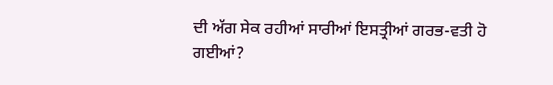ਦੀ ਅੱਗ ਸੇਕ ਰਹੀਆਂ ਸਾਰੀਆਂ ਇਸਤ੍ਰੀਆਂ ਗਰਭ-ਵਤੀ ਹੋ ਗਈਆਂ?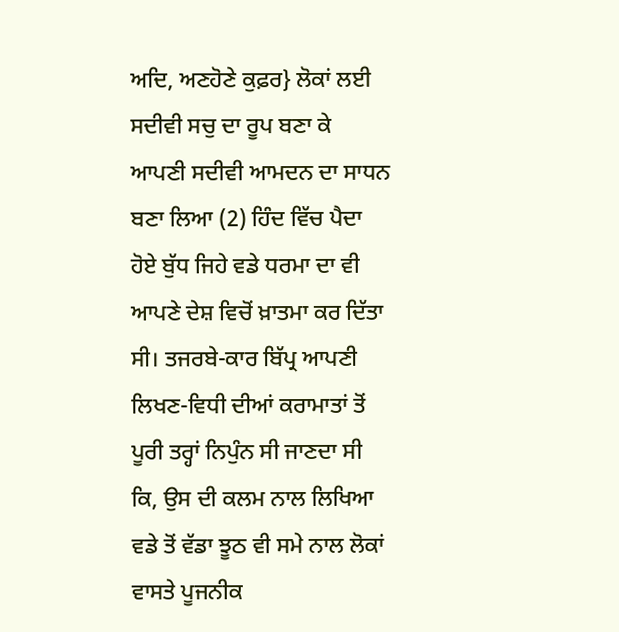ਅਦਿ, ਅਣਹੋਣੇ ਕੁਫ਼ਰ} ਲੋਕਾਂ ਲਈ ਸਦੀਵੀ ਸਚੁ ਦਾ ਰੂਪ ਬਣਾ ਕੇ ਆਪਣੀ ਸਦੀਵੀ ਆਮਦਨ ਦਾ ਸਾਧਨ ਬਣਾ ਲਿਆ (2) ਹਿੰਦ ਵਿੱਚ ਪੈਦਾ ਹੋਏ ਬੁੱਧ ਜਿਹੇ ਵਡੇ ਧਰਮਾ ਦਾ ਵੀ ਆਪਣੇ ਦੇਸ਼ ਵਿਚੋਂ ਖ਼ਾਤਮਾ ਕਰ ਦਿੱਤਾ ਸੀ। ਤਜਰਬੇ-ਕਾਰ ਬਿੱਪ੍ਰ ਆਪਣੀ ਲਿਖਣ-ਵਿਧੀ ਦੀਆਂ ਕਰਾਮਾਤਾਂ ਤੋਂ ਪੂਰੀ ਤਰ੍ਹਾਂ ਨਿਪੁੰਨ ਸੀ ਜਾਣਦਾ ਸੀ ਕਿ, ਉਸ ਦੀ ਕਲਮ ਨਾਲ ਲਿਖਿਆ ਵਡੇ ਤੋਂ ਵੱਡਾ ਝੂਠ ਵੀ ਸਮੇ ਨਾਲ ਲੋਕਾਂ ਵਾਸਤੇ ਪੂਜਨੀਕ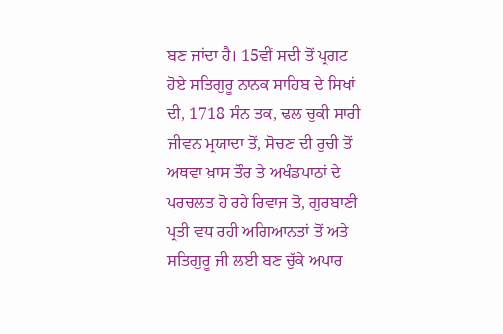ਬਣ ਜਾਂਦਾ ਹੈ। 15ਵੀਂ ਸਦੀ ਤੋਂ ਪ੍ਰਗਟ ਹੋਏ ਸਤਿਗੁਰੂ ਨਾਨਕ ਸਾਹਿਬ ਦੇ ਸਿਖਾਂ ਦੀ, 1718 ਸੰਨ ਤਕ, ਢਲ ਚੁਕੀ ਸਾਰੀ ਜੀਵਨ ਮ੍ਰਯਾਦਾ ਤੋਂ, ਸੋਚਣ ਦੀ ਰੁਚੀ ਤੋਂ ਅਥਵਾ ਖ਼ਾਸ ਤੌਰ ਤੇ ਅਖੰਡਪਾਠਾਂ ਦੇ ਪਰਚਲਤ ਹੋ ਰਹੇ ਰਿਵਾਜ ਤੋ, ਗੁਰਬਾਣੀ ਪ੍ਰਤੀ ਵਧ ਰਹੀ ਅਗਿਆਨਤਾਂ ਤੋਂ ਅਤੇ ਸਤਿਗੁਰੂ ਜੀ ਲਈ ਬਣ ਚੁੱਕੇ ਅਪਾਰ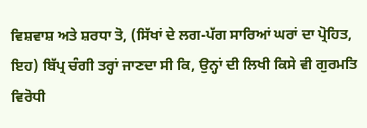ਵਿਸ਼ਵਾਸ਼ ਅਤੇ ਸ਼ਰਧਾ ਤੋ, (ਸਿੱਖਾਂ ਦੇ ਲਗ-ਪੱਗ ਸਾਰਿਆਂ ਘਰਾਂ ਦਾ ਪ੍ਰੋਹਿਤ, ਇਹ) ਬਿੱਪ੍ਰ ਚੰਗੀ ਤਰ੍ਹਾਂ ਜਾਣਦਾ ਸੀ ਕਿ, ਉਨ੍ਹਾਂ ਦੀ ਲਿਖੀ ਕਿਸੇ ਵੀ ਗੁਰਮਤਿ ਵਿਰੋਧੀ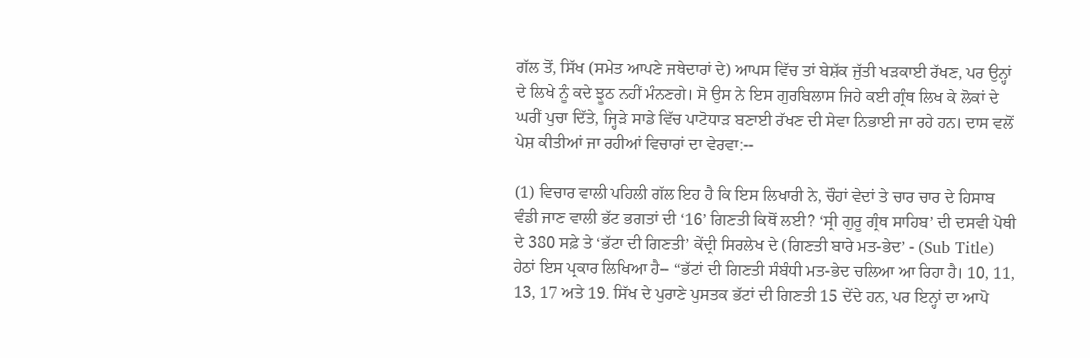ਗੱਲ ਤੋਂ, ਸਿੱਖ (ਸਮੇਤ ਆਪਣੇ ਜਥੇਦਾਰਾਂ ਦੇ) ਆਪਸ ਵਿੱਚ ਤਾਂ ਬੇਸ਼ੱਕ ਜੁੱਤੀ ਖੜਕਾਈ ਰੱਖਣ, ਪਰ ਉਨ੍ਹਾਂ ਦੇ ਲਿਖੇ ਨੂੰ ਕਦੇ ਝੂਠ ਨਹੀਂ ਮੰਨਣਗੇ। ਸੋ ਉਸ ਨੇ ਇਸ ਗੁਰਬਿਲਾਸ ਜਿਹੇ ਕਈ ਗ੍ਰੰਥ ਲਿਖ ਕੇ ਲੋਕਾਂ ਦੇ ਘਰੀਂ ਪੁਚਾ ਦਿੱਤੇ, ਜ੍ਹਿੜੇ ਸਾਡੇ ਵਿੱਚ ਪਾਟੋਧਾੜ ਬਣਾਈ ਰੱਖਣ ਦੀ ਸੇਵਾ ਨਿਭਾਈ ਜਾ ਰਹੇ ਹਨ। ਦਾਸ ਵਲੋਂ ਪੇਸ਼ ਕੀਤੀਆਂ ਜਾ ਰਹੀਆਂ ਵਿਚਾਰਾਂ ਦਾ ਵੇਰਵਾ:--

(1) ਵਿਚਾਰ ਵਾਲੀ ਪਹਿਲੀ ਗੱਲ ਇਹ ਹੈ ਕਿ ਇਸ ਲਿਖਾਰੀ ਨੇ, ਚੌਹਾਂ ਵੇਦਾਂ ਤੇ ਚਾਰ ਚਾਰ ਦੇ ਹਿਸਾਬ ਵੰਡੀ ਜਾਣ ਵਾਲੀ ਭੱਟ ਭਗਤਾਂ ਦੀ ‘16’ ਗਿਣਤੀ ਕਿਥੋਂ ਲਈ? ‘ਸ੍ਰੀ ਗੁਰੂ ਗ੍ਰੰਥ ਸਾਹਿਬ’ ਦੀ ਦਸਵੀ ਪੋਥੀ ਦੇ 380 ਸਫ਼ੇ ਤੇ ‘ਭੱਟਾ ਦੀ ਗਿਣਤੀ’ ਕੇਂਦ੍ਰੀ ਸਿਰਲੇਖ ਦੇ (ਗਿਣਤੀ ਬਾਰੇ ਮਤ-ਭੇਦ’ - (Sub Title) ਹੇਠਾਂ ਇਸ ਪ੍ਰਕਾਰ ਲਿਖਿਆ ਹੈ-- “ਭੱਟਾਂ ਦੀ ਗਿਣਤੀ ਸੰਬੰਧੀ ਮਤ-ਭੇਦ ਚਲਿਆ ਆ ਰਿਹਾ ਹੈ। 10, 11, 13, 17 ਅਤੇ 19. ਸਿੱਖ ਦੇ ਪੁਰਾਣੇ ਪੁਸਤਕ ਭੱਟਾਂ ਦੀ ਗਿਣਤੀ 15 ਦੇਂਦੇ ਹਨ, ਪਰ ਇਨ੍ਹਾਂ ਦਾ ਆਪੋ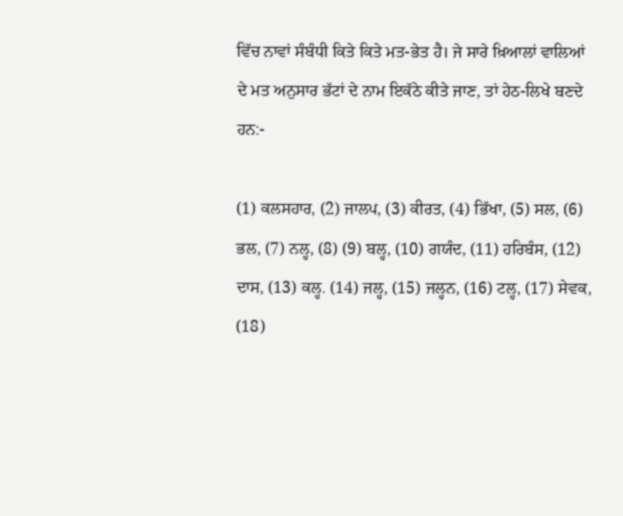ਵਿੱਚ ਨਾਵਾਂ ਸੰਬੰਧੀ ਕਿਤੇ ਕਿਤੇ ਮਤ-ਭੇਤ ਹੈ। ਜੇ ਸਾਰੇ ਖ਼ਿਆਲਾਂ ਵਾਲਿਆਂ ਦੇ ਮਤ ਅਨੁਸਾਰ ਭੱਟਾਂ ਦੇ ਨਾਮ ਇਕੱਠੇ ਕੀਤੇ ਜਾਣ, ਤਾਂ ਹੇਠ-ਲਿਖੇ ਬਣਦੇ ਹਨ:-

(1) ਕਲਸਹਾਰ, (2) ਜਾਲਪ, (3) ਕੀਰਤ, (4) ਭਿੱਖਾ, (5) ਸਲ, (6) ਭਲ, (7) ਨਲ੍ਹ, (8) (9) ਬਲ੍ਹ, (10) ਗਯੰਦ, (11) ਹਰਿਬੰਸ, (12) ਦਾਸ, (13) ਕਲ੍ਹ. (14) ਜਲ੍ਹ, (15) ਜਲ੍ਹਨ, (16) ਟਲ੍ਹ, (17) ਸੇਵਕ, (18)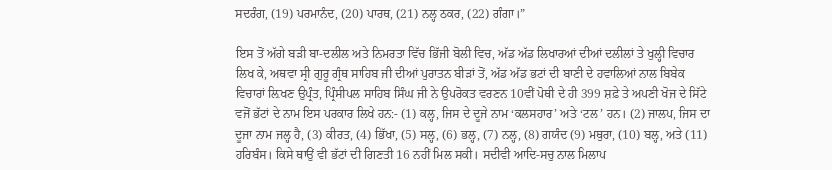ਸਦਰੰਗ, (19) ਪਰਮਾਨੰਦ, (20) ਪਾਰਥ, (21) ਨਲ੍ਹ ਠਕਰ, (22) ਗੰਗਾ।”

ਇਸ ਤੋਂ ਅੱਗੇ ਬੜੀ ਬਾ-ਦਲੀਲ ਅਤੇ ਨਿਮਰਤਾ ਵਿੱਚ ਭਿੱਜੀ ਬੋਲੀ ਵਿਚ, ਅੱਡ ਅੱਡ ਲਿਖਾਰਆਂ ਦੀਆਂ ਦਲੀਲਾਂ ਤੇ ਖੁਲ੍ਹੀ ਵਿਚਾਰ ਲਿਖ ਕੇ, ਅਥਵਾ ਸ੍ਰੀ ਗੁਰੂ ਗ੍ਰੰਥ ਸਾਹਿਬ ਜੀ ਦੀਆਂ ਪੁਰਾਤਨ ਬੀੜਾਂ ਤੋਂ, ਅੱਡ ਅੱਡ ਭਟਾਂ ਦੀ ਬਾਣੀ ਦੇ ਹਵਾਲਿਆਂ ਨਾਲ ਬਿਬੇਕ ਵਿਚਾਰਾਂ ਲ਼ਿਖਣ ਉਪ੍ਰੰਤ, ਪ੍ਰਿੰਸੀਪਲ ਸਾਹਿਬ ਸਿੰਘ ਜੀ ਨੇ ਉਪਰੋਕਤ ਵਰਣਨ 10ਵੀਂ ਪੋਥੀ ਦੇ ਹੀ 399 ਸ਼ਫ਼ੇ ਤੇ ਅਪਣੀ ਖੋਜ ਦੇ ਸਿੱਟੇ ਵਜੋਂ ਭੱਟਾਂ ਦੇ ਨਾਮ ਇਸ ਪਰਕਾਰ ਲਿਖੇ ਹਨ:- (1) ਕਲ੍ਹ, ਜਿਸ ਦੇ ਦੂਜੇ ਨਾਮ ‘ਕਲਸਹਾਰ’ ਅਤੇ ‘ਟਲ’ ਹਨ। (2) ਜਾਲਪ, ਜਿਸ ਦਾ ਦੂਜਾ ਨਾਮ ਜਲ੍ਹ ਹੈ, (3) ਕੀਰਤ, (4) ਭਿੱਖਾ, (5) ਸਲ੍ਹ, (6) ਭਲ੍ਹ, (7) ਨਲ੍ਹ, (8) ਗਯੰਦ (9) ਮਥੁਰਾ, (10) ਬਲ੍ਹ, ਅਤੇ (11) ਹਰਿਬੰਸ। ਕਿਸੇ ਥਾਉਂ ਵੀ ਭੱਟਾਂ ਦੀ ਗਿਣਤੀ 16 ਨਹੀਂ ਮਿਲ ਸਕੀ। ਸਦੀਵੀ ਆਦਿ-ਸਚੁ ਨਾਲ ਮਿਲਾਪ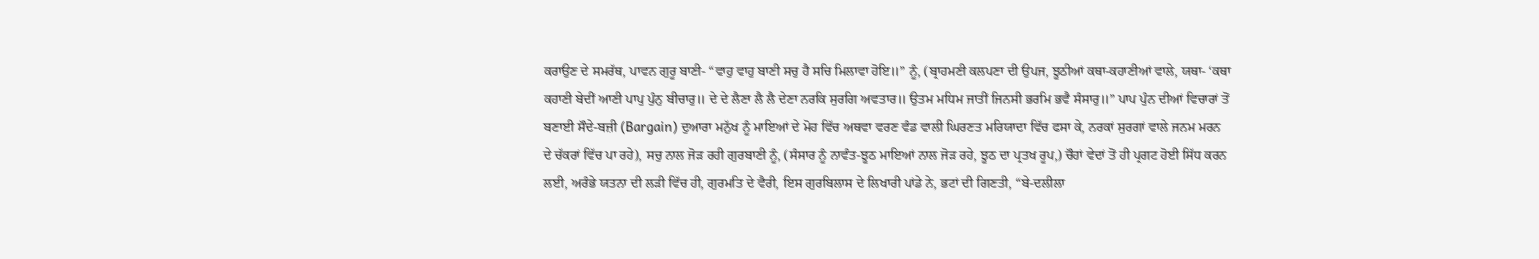ਕਰਾਉਣ ਦੇ ਸਮਰੱਥ, ਪਾਵਨ ਗੁਰੂ ਬਾਣੀ- “ਵਾਹੁ ਵਾਹੁ ਬਾਣੀ ਸਚੁ ਹੈ ਸਚਿ ਮਿਲਾਵਾ ਹੋਇ॥” ਨੂੰ, (ਬ੍ਰਾਹਮਣੀ ਕਲਪਣਾ ਦੀ ਉਪਜ, ਝੂਠੀਆਂ ਕਥਾ-ਕਹਾਣੀਆਂ ਵਾਲੇ, ਯਥਾ- ‘ਕਥਾ ਕਹਾਣੀ ਬੇਦੀਂ ਆਣੀ ਪਾਪੁ ਪੁੰਨੁ ਬੀਚਾਰੁ॥ ਦੇ ਦੇ ਲੈਣਾ ਲੈ ਲੈ ਦੇਣਾ ਨਰਕਿ ਸੁਰਗਿ ਅਵਤਾਰ॥ ਉਤਮ ਮਧਿਮ ਜਾਤੀਂ ਜਿਨਸੀ ਭਰਮਿ ਭਵੈ ਸੰਸਾਰੁ॥” ਪਾਪ ਪੁੰਨ ਦੀਆਂ ਵਿਚਾਰਾਂ ਤੋਂ ਬਣਾਈ ਸੌਦੇ-ਬਜ਼ੀ (Bargain) ਦੁਆਰਾ ਮਨੁੱਖ ਨੂੰ ਮਾਇਆਂ ਦੇ ਮੋਹ ਵਿੱਚ ਅਥਵਾ ਵਰਣ ਵੰਡ ਵਾਲੀ ਘਿਰਣਤ ਮਰਿਯਾਦਾ ਵਿੱਚ ਫਸਾ ਕੇ, ਨਰਕਾਂ ਸੁਰਗਾਂ ਵਾਲੇ ਜਨਮ ਮਰਨ ਦੇ ਚੱਕਰਾਂ ਵਿੱਚ ਪਾ ਰਹੇ), ਸਚੁ ਨਾਲ ਜੋੜ ਰਹੀ ਗੁਰਬਾਣੀ ਨੂੰ, (ਸੰਸਾਰ ਨੂੰ ਨਾਵੰਤ-ਝੂਠ ਮਾਇਆਂ ਨਾਲ ਜੋੜ ਰਹੇ, ਝੂਠ ਦਾ ਪ੍ਰਤਖ ਰੂਪ,) ਚੌਹਾਂ ਵੇਦਾਂ ਤੋਂ ਹੀ ਪ੍ਰਗਟ ਹੋਈ ਸਿੱਧ ਕਰਨ ਲਈ, ਅਰੰਭੇ ਯਤਨਾ ਦੀ ਲੜੀ ਵਿੱਚ ਹੀ, ਗੁਰਮਤਿ ਦੇ ਵੈਰੀ, ਇਸ ਗੁਰਬਿਲਾਸ ਦੇ ਲਿਖਾਰੀ ਪਾਂਡੇ ਨੇ, ਭਟਾਂ ਦੀ ਗਿਣਤੀ, “ਬੇ-ਦਲੀਲਾ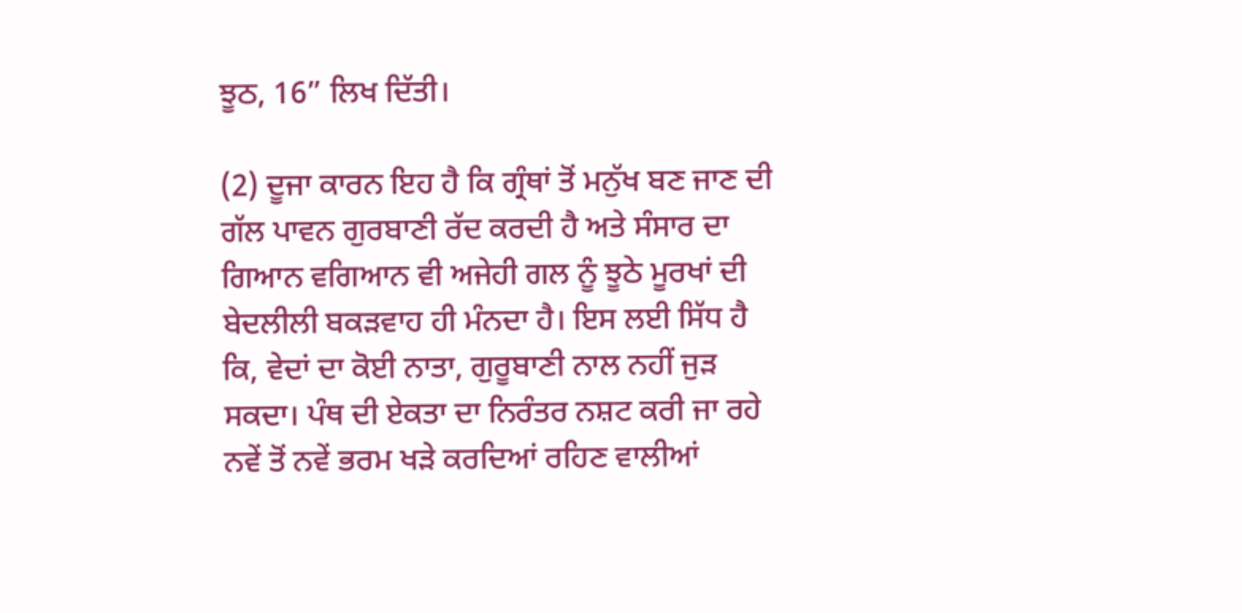ਝੂਠ, 16” ਲਿਖ ਦਿੱਤੀ।

(2) ਦੂਜਾ ਕਾਰਨ ਇਹ ਹੈ ਕਿ ਗ੍ਰੰਥਾਂ ਤੋਂ ਮਨੁੱਖ ਬਣ ਜਾਣ ਦੀ ਗੱਲ ਪਾਵਨ ਗੁਰਬਾਣੀ ਰੱਦ ਕਰਦੀ ਹੈ ਅਤੇ ਸੰਸਾਰ ਦਾ ਗਿਆਨ ਵਗਿਆਨ ਵੀ ਅਜੇਹੀ ਗਲ ਨੂੰ ਝੂਠੇ ਮੂਰਖਾਂ ਦੀ ਬੇਦਲੀਲੀ ਬਕੜਵਾਹ ਹੀ ਮੰਨਦਾ ਹੈ। ਇਸ ਲਈ ਸਿੱਧ ਹੈ ਕਿ, ਵੇਦਾਂ ਦਾ ਕੋਈ ਨਾਤਾ, ਗੁਰੂਬਾਣੀ ਨਾਲ ਨਹੀਂ ਜੁੜ ਸਕਦਾ। ਪੰਥ ਦੀ ਏਕਤਾ ਦਾ ਨਿਰੰਤਰ ਨਸ਼ਟ ਕਰੀ ਜਾ ਰਹੇ ਨਵੇਂ ਤੋਂ ਨਵੇਂ ਭਰਮ ਖੜੇ ਕਰਦਿਆਂ ਰਹਿਣ ਵਾਲੀਆਂ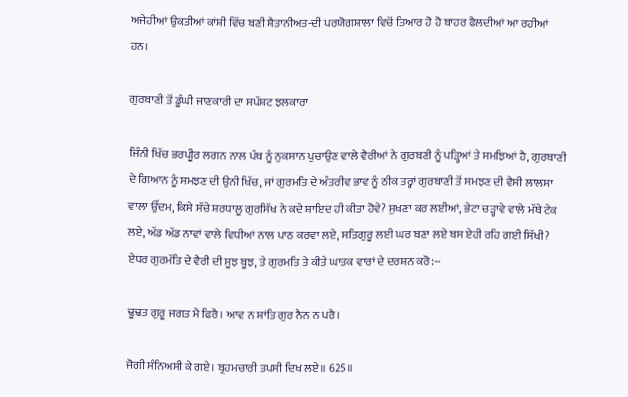ਅਜੇਹੀਆਂ ਉਕਤੀਆਂ ਕਾਂਸ਼ੀ ਵਿੱਚ ਬਣੀ ਸ਼ੈਤਾਨੀਅਤ-ਦੀ ਪਰਯੋਗਸ਼ਾਲਾ ਵਿਚੋਂ ਤਿਆਰ ਹੋ ਹੋ ਬਾਹਰ ਫੈਲਦੀਆਂ ਆ ਰਹੀਆਂ ਹਨ।

ਗੁਰਬਾਣੀ ਤੋਂ ਡੂੰਘੀ ਜਾਣਕਾਰੀ ਦਾ ਸਪੱਸ਼ਟ ਝਲਕਾਰਾ

ਜਿੰਨੀ ਖਿੱਚ ਭਰਪੀੂਰ ਲਗਨ ਨਾਲ ਪੰਥ ਨੂੰ ਨੁਕਸਾਨ ਪੁਚਾਉਣ ਵਾਲੇ ਵੈਰੀਆਂ ਨੇ ਗੁਰਬਣੀ ਨੂੰ ਪੜ੍ਹਿਆਂ ਤੇ ਸਮਝਿਆਂ ਹੈ, ਗੁਰਬਾਣੀ ਦੇ ਗਿਆਨ ਨੂੰ ਸਮਝਣ ਦੀ ਉਨੀ ਖਿੱਚ, ਜਾਂ ਗੁਰਮਤਿ ਦੇ ਅੰਤਰੀਵ ਭਾਵ ਨੂੰ ਠੀਕ ਤਰ੍ਹਾਂ ਗੁਰਬਾਣੀ ਤੋਂ ਸਮਝਣ ਦੀ ਵੈਸੀ ਲਾਲਸਾ ਵਾਲਾ ਉੱਦਮ, ਕਿਸੇ ਸੱਚੇ ਸ਼ਰਧਾਲੂ ਗੁਰਸਿੱਖ ਨੇ ਕਦੇ ਸ਼ਾਇਦ ਹੀ ਕੀਤਾ ਹੋਵੇ? ਸੁਖਣਾ ਕਰ ਲਈਆਂ, ਭੇਟਾ ਚੜ੍ਹਾਵੇ ਵਾਲੇ ਮੱਥੇ ਟੇਕ ਲਏ, ਅੱਡ ਅੱਡ ਨਾਵਾਂ ਵਾਲੇ ਵਿਧੀਆਂ ਨਾਲ ਪਾਠ ਕਰਵਾ ਲਏ, ਸਤਿਗੁਰੂ ਲਈ ਘਰ ਬਣਾ ਲਏ ਬਸ ਏਹੀ ਰਹਿ ਗਈ ਸਿੱਖੀ? ਏਧਰ ਗੁਰਮੱਤਿ ਦੇ ਵੈਰੀ ਦੀ ਸੂਝ ਬੂਝ, ਤੇ ਗੁਰਮਤਿ ਤੇ ਕੀਤੇ ਘਾਤਕ ਵਾਰਾਂ ਦੇ ਦਰਸ਼ਨ ਕਰੋ:--

ਢੂਢਤ ਗੁਰੂ ਜਗਤ ਮੈ ਫਿਰੈ। ਆਵ ਨ ਸ਼ਾਂਤਿ ਗੁਰ ਨੈਨ ਨ ਪਰੈ।

ਜੋਗੀ ਸੰਨਿਅਸੀ ਕੇ ਗਏ। ਬ੍ਰਹਮਚਾਰੀ ਤਪਸੀ ਦਿਖ ਲਏ॥ 625॥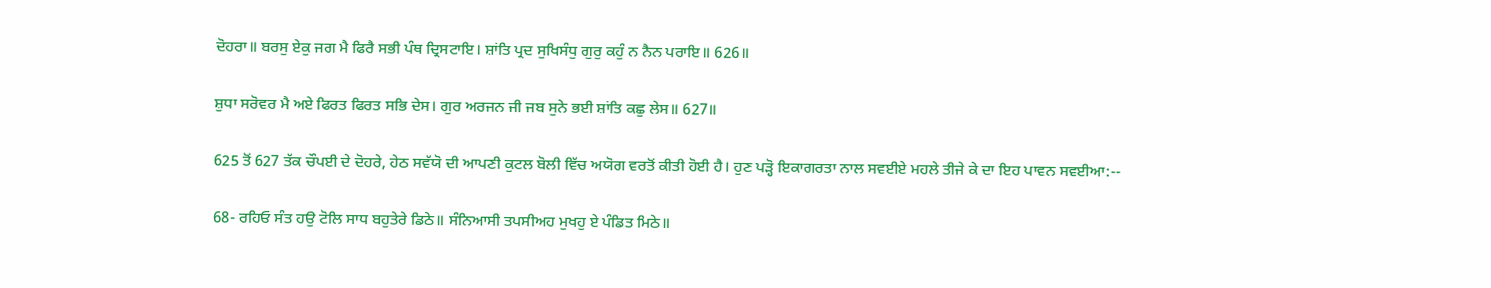ਦੋਹਰਾ॥ ਬਰਸੁ ਏਕੁ ਜਗ ਮੈ ਫਿਰੈ ਸਭੀ ਪੰਥ ਦ੍ਰਿਸਟਾਇ। ਸ਼ਾਂਤਿ ਪ੍ਰਦ ਸੁਖਿਸੰਧੁ ਗੁਰੁ ਕਹੁੰ ਨ ਨੈਨ ਪਰਾਇ॥ 626॥

ਸ਼ੁਧਾ ਸਰੋਵਰ ਮੈ ਅਏ ਫਿਰਤ ਫਿਰਤ ਸਭਿ ਦੇਸ। ਗੁਰ ਅਰਜਨ ਜੀ ਜਬ ਸੁਨੇ ਭਈ ਸ਼ਾਂਤਿ ਕਛੁ ਲੇਸ॥ 627॥

625 ਤੋਂ 627 ਤੱਕ ਚੌਪਈ ਦੇ ਦੋਹਰੇ, ਹੇਠ ਸਵੱਯੋ ਦੀ ਆਪਣੀ ਕੁਟਲ ਬੋਲੀ ਵਿੱਚ ਅਯੋਗ ਵਰਤੋਂ ਕੀਤੀ ਹੋਈ ਹੈ। ਹੁਣ ਪੜ੍ਹੋ ਇਕਾਗਰਤਾ ਨਾਲ ਸਵਈਏ ਮਹਲੇ ਤੀਜੇ ਕੇ ਦਾ ਇਹ ਪਾਵਨ ਸਵਈਆ:--

68- ਰਹਿਓ ਸੰਤ ਹਉ ਟੋਲਿ ਸਾਧ ਬਹੁਤੇਰੇ ਡਿਠੇ॥ ਸੰਨਿਆਸੀ ਤਪਸੀਅਹ ਮੁਖਹੁ ਏ ਪੰਡਿਤ ਮਿਠੇ॥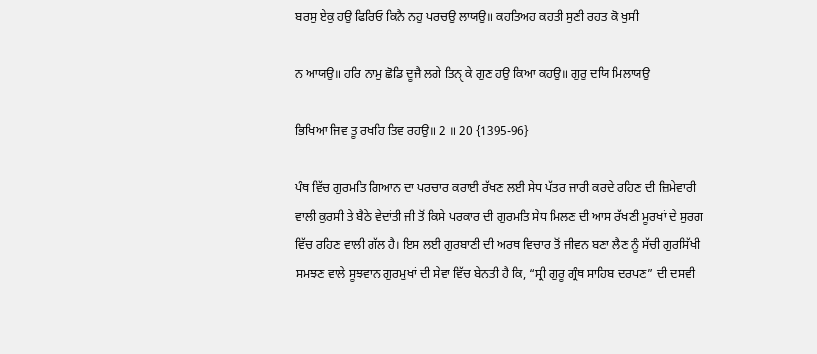ਬਰਸੁ ਏਕੁ ਹਉ ਫਿਰਿਓ ਕਿਨੈ ਨਹੁ ਪਰਚਉ ਲਾਯਉ॥ ਕਹਤਿਅਹ ਕਹਤੀ ਸੁਣੀ ਰਹਤ ਕੋ ਖੁਸੀ

ਨ ਆਯਉ॥ ਹਰਿ ਨਾਮੁ ਛੋਡਿ ਦੂਜੈ ਲਗੇ ਤਿਨੑ ਕੇ ਗੁਣ ਹਉ ਕਿਆ ਕਹਉ॥ ਗੁਰੁ ਦਯਿ ਮਿਲਾਯਉ

ਭਿਖਿਆ ਜਿਵ ਤੂ ਰਖਹਿ ਤਿਵ ਰਹਉ॥ 2 ॥ 20 {1395-96}

ਪੰਥ ਵਿੱਚ ਗੁਰਮਤਿ ਗਿਆਨ ਦਾ ਪਰਚਾਰ ਕਰਾਈ ਰੱਖਣ ਲਈ ਸੇਧ ਪੱਤਰ ਜਾਰੀ ਕਰਦੇ ਰਹਿਣ ਦੀ ਜ਼ਿਮੇਵਾਰੀ ਵਾਲੀ ਕੁਰਸੀ ਤੇ ਬੈਠੇ ਵੇਦਾਂਤੀ ਜੀ ਤੋਂ ਕਿਸੇ ਪਰਕਾਰ ਦੀ ਗੁਰਮਤਿ ਸੇਧ ਮਿਲਣ ਦੀ ਆਸ ਰੱਖਣੀ ਮੂਰਖਾਂ ਦੇ ਸੁਰਗ ਵਿੱਚ ਰਹਿਣ ਵਾਲੀ ਗੱਲ ਹੈ। ਇਸ ਲਈ ਗੁਰਬਾਣੀ ਦੀ ਅਰਥ ਵਿਚਾਰ ਤੋਂ ਜੀਵਨ ਬਣਾ ਲੈਣ ਨੂੰ ਸੱਚੀ ਗੁਰਸਿੱਖੀ ਸਮਝਣ ਵਾਲੇ ਸੂਝਵਾਨ ਗੁਰਮੁਖਾਂ ਦੀ ਸੇਵਾ ਵਿੱਚ ਬੇਨਤੀ ਹੈ ਕਿ, “ਸ੍ਰੀ ਗੁਰੂ ਗ੍ਰੰਥ ਸਾਹਿਬ ਦਰਪਣ” ਦੀ ਦਸਵੀ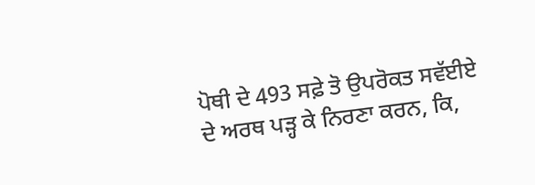ਪੋਥੀ ਦੇ 493 ਸਫ਼ੇ ਤੋ ਉਪਰੋਕਤ ਸਵੱਈਏ ਦੇ ਅਰਥ ਪੜ੍ਹ ਕੇ ਨਿਰਣਾ ਕਰਨ, ਕਿ,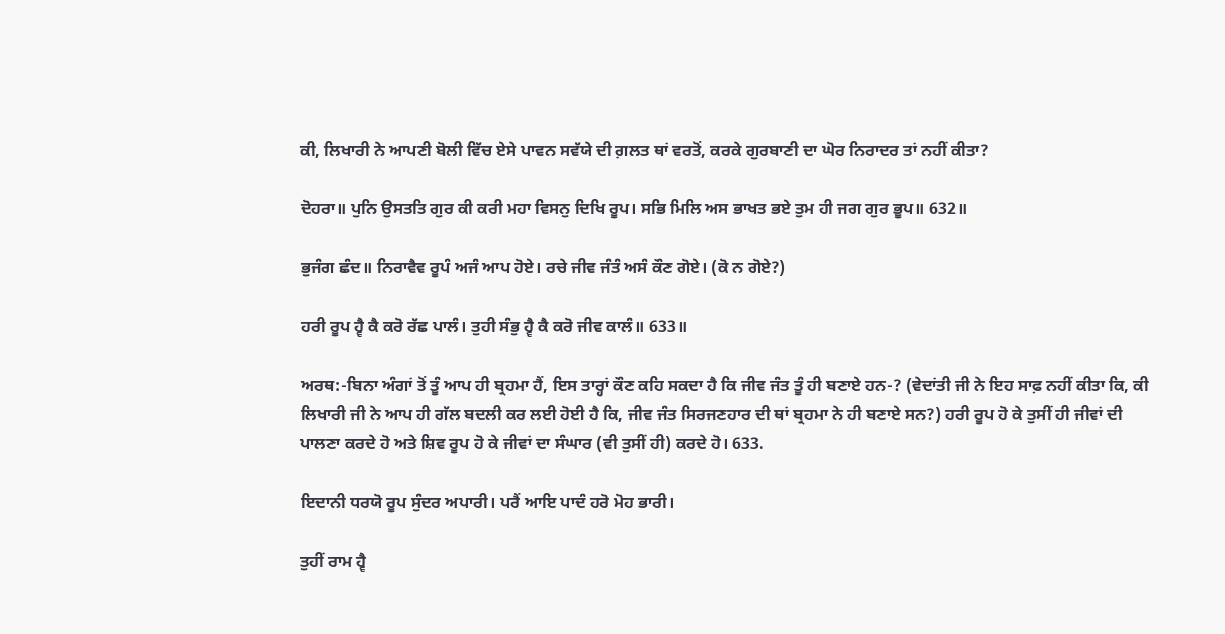ਕੀ, ਲਿਖਾਰੀ ਨੇ ਆਪਣੀ ਬੋਲੀ ਵਿੱਚ ਏਸੇ ਪਾਵਨ ਸਵੱਯੇ ਦੀ ਗ਼ਲਤ ਥਾਂ ਵਰਤੋਂ, ਕਰਕੇ ਗੁਰਬਾਣੀ ਦਾ ਘੋਰ ਨਿਰਾਦਰ ਤਾਂ ਨਹੀਂ ਕੀਤਾ?

ਦੋਹਰਾ॥ ਪੁਨਿ ਉਸਤਤਿ ਗੁਰ ਕੀ ਕਰੀ ਮਹਾ ਵਿਸਨੁ ਦਿਖਿ ਰੂਪ। ਸਭਿ ਮਿਲਿ ਅਸ ਭਾਖਤ ਭਏ ਤੁਮ ਹੀ ਜਗ ਗੁਰ ਭੂਪ॥ 632॥

ਭੁਜੰਗ ਛੰਦ॥ ਨਿਰਾਵੈਵ ਰੂਪੰ ਅਜੰ ਆਪ ਹੋਏ। ਰਚੇ ਜੀਵ ਜੰਤੰ ਅਸੰ ਕੌਣ ਗੋਏ। (ਕੋ ਨ ਗੋਏ?)

ਹਰੀ ਰੂਪ ਹ੍ਵੈ ਕੈ ਕਰੋ ਰੱਛ ਪਾਲੰ। ਤੁਹੀ ਸੰਭੁ ਹ੍ਵੈ ਕੈ ਕਰੋ ਜੀਵ ਕਾਲੰ॥ 633॥

ਅਰਥ:-ਬਿਨਾ ਅੰਗਾਂ ਤੋਂ ਤੂੰ ਆਪ ਹੀ ਬ੍ਰਹਮਾ ਹੈਂ, ਇਸ ਤਾਰ੍ਹਾਂ ਕੌਣ ਕਹਿ ਸਕਦਾ ਹੈ ਕਿ ਜੀਵ ਜੰਤ ਤੂੰ ਹੀ ਬਣਾਏ ਹਨ-? (ਵੇਦਾਂਤੀ ਜੀ ਨੇ ਇਹ ਸਾਫ਼ ਨਹੀਂ ਕੀਤਾ ਕਿ, ਕੀ ਲਿਖਾਰੀ ਜੀ ਨੇ ਆਪ ਹੀ ਗੱਲ ਬਦਲੀ ਕਰ ਲਈ ਹੋਈ ਹੈ ਕਿ, ਜੀਵ ਜੰਤ ਸਿਰਜਣਹਾਰ ਦੀ ਥਾਂ ਬ੍ਰਹਮਾ ਨੇ ਹੀ ਬਣਾਏ ਸਨ?) ਹਰੀ ਰੂਪ ਹੋ ਕੇ ਤੁਸੀਂ ਹੀ ਜੀਵਾਂ ਦੀ ਪਾਲਣਾ ਕਰਦੇ ਹੋ ਅਤੇ ਸ਼ਿਵ ਰੂਪ ਹੋ ਕੇ ਜੀਵਾਂ ਦਾ ਸੰਘਾਰ (ਵੀ ਤੁਸੀਂ ਹੀ) ਕਰਦੇ ਹੋ। 633.

ਇਦਾਨੀ ਧਰਯੋ ਰੂਪ ਸੁੰਦਰ ਅਪਾਰੀ। ਪਰੈਂ ਆਇ ਪਾਦੰ ਹਰੋ ਮੋਹ ਭਾਰੀ।

ਤੁਹੀਂ ਰਾਮ ਹ੍ਵੈ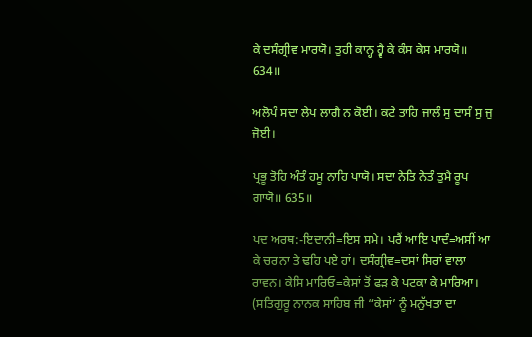ਕੇ ਦਸੰਗ੍ਰੀਵ ਮਾਰਯੋ। ਤੁਹੀ ਕਾਨ੍ਹ ਹ੍ਵੈ ਕੇ ਕੰਸ ਕੇਸ ਮਾਰਯੋ॥ 634॥

ਅਲੋਪੰ ਸਦਾ ਲੇਪ ਲਾਗੈ ਨ ਕੋਈ। ਕਟੇ ਤਾਹਿ ਜਾਲੰ ਸੁ ਦਾਸੰ ਸੁ ਜੁ ਜੋਈ।

ਪ੍ਰਭੂ ਤੋਹਿ ਅੰਤੰ ਹਮੂ ਨਾਹਿ ਪਾਯੋ। ਸਦਾ ਨੇਤਿ ਨੇਤੰ ਤੁਮੈ ਰੂਪ ਗਾਯੋ॥ 635॥

ਪਦ ਅਰਥ:-ਇਦਾਨੀ=ਇਸ ਸਮੇ। ਪਰੈਂ ਆਇ ਪਾਦੰ=ਅਸੀਂ ਆ ਕੇ ਚਰਨਾ ਤੇ ਢਹਿ ਪਏ ਹਾਂ। ਦਸੰਗ੍ਰੀਵ=ਦਸਾਂ ਸਿਰਾਂ ਵਾਲਾ ਰਾਵਨ। ਕੇਸਿ ਮਾਰਿਓ=ਕੇਸਾਂ ਤੋਂ ਫੜ ਕੇ ਪਟਕਾ ਕੇ ਮਾਰਿਆ। (ਸਤਿਗੁਰੂ ਨਾਨਕ ਸਾਹਿਬ ਜੀ “ਕੇਸਾਂ’ ਨੂੰ ਮਨੁੱਖਤਾ ਦਾ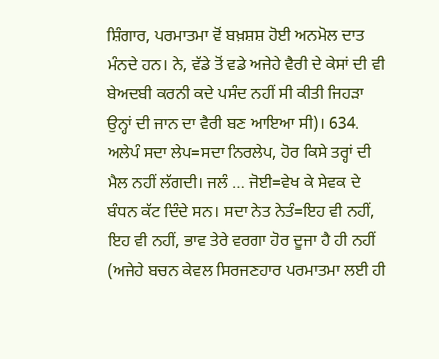ਸ਼ਿੰਗਾਰ, ਪਰਮਾਤਮਾ ਵੋਂ ਬਖ਼ਸ਼ਸ਼ ਹੋਈ ਅਨਮੋਲ ਦਾਤ ਮੰਨਦੇ ਹਨ। ਨੇ, ਵੱਡੇ ਤੋਂ ਵਡੇ ਅਜੇਹੇ ਵੈਰੀ ਦੇ ਕੇਸਾਂ ਦੀ ਵੀ ਬੇਅਦਬੀ ਕਰਨੀ ਕਦੇ ਪਸੰਦ ਨਹੀਂ ਸੀ ਕੀਤੀ ਜਿਹੜਾ ਉਨ੍ਹਾਂ ਦੀ ਜਾਨ ਦਾ ਵੈਰੀ ਬਣ ਆਇਆ ਸੀ)। 634. ਅਲੇਪੰ ਸਦਾ ਲੇਪ=ਸਦਾ ਨਿਰਲੇਪ, ਹੋਰ ਕਿਸੇ ਤਰ੍ਹਾਂ ਦੀ ਮੈਲ ਨਹੀਂ ਲੱਗਦੀ। ਜਲੰ … ਜੋਈ=ਵੇਖ ਕੇ ਸੇਵਕ ਦੇ ਬੰਧਨ ਕੱਟ ਦਿੰਦੇ ਸਨ। ਸਦਾ ਨੇਤ ਨੇਤੰ=ਇਹ ਵੀ ਨਹੀਂ, ਇਹ ਵੀ ਨਹੀਂ, ਭਾਵ ਤੇਰੇ ਵਰਗਾ ਹੋਰ ਦੂਜਾ ਹੈ ਹੀ ਨਹੀਂ (ਅਜੇਹੇ ਬਚਨ ਕੇਵਲ ਸਿਰਜਣਹਾਰ ਪਰਮਾਤਮਾ ਲਈ ਹੀ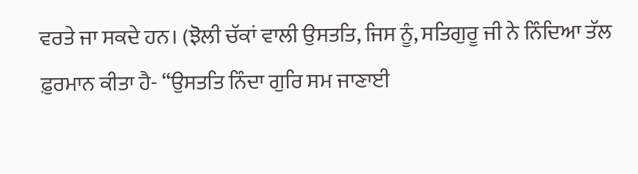ਵਰਤੇ ਜਾ ਸਕਦੇ ਹਨ। (ਝੋਲੀ ਚੱਕਾਂ ਵਾਲੀ ਉਸਤਤਿ, ਜਿਸ ਨੂੰ, ਸਤਿਗੁਰੂ ਜੀ ਨੇ ਨਿੰਦਿਆ ਤੱਲ ਫ਼ੁਰਮਾਨ ਕੀਤਾ ਹੈ- “ਉਸਤਤਿ ਨਿੰਦਾ ਗੁਰਿ ਸਮ ਜਾਣਾਈ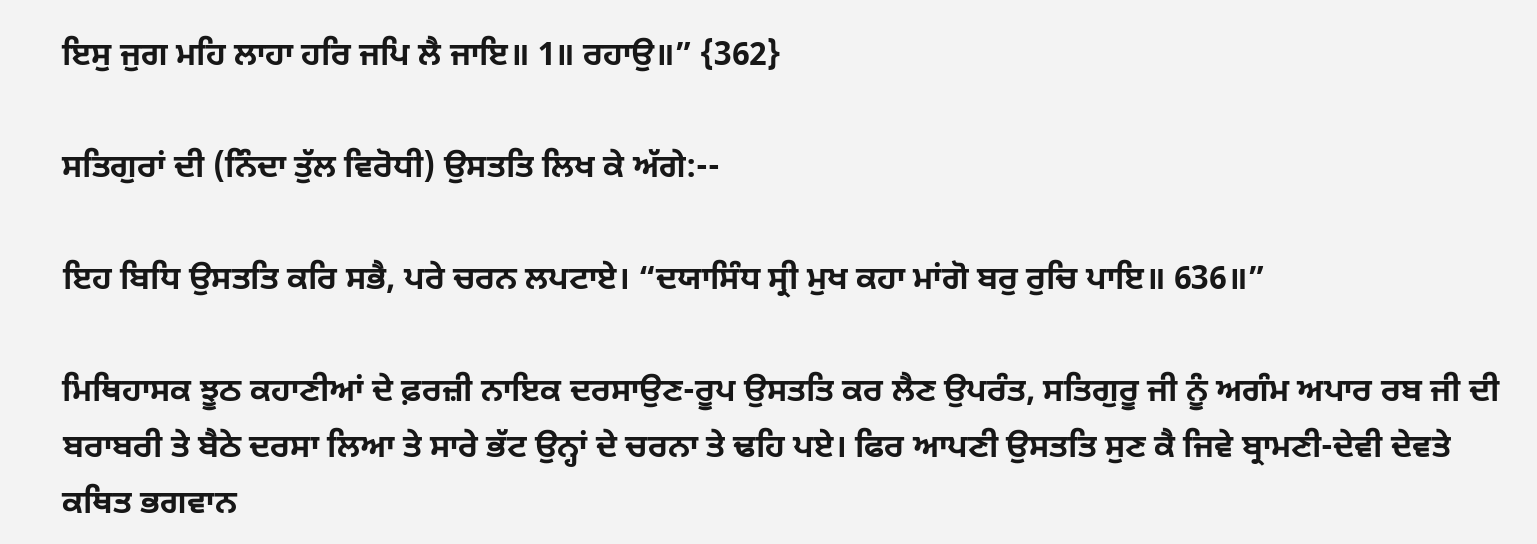ਇਸੁ ਜੁਗ ਮਹਿ ਲਾਹਾ ਹਰਿ ਜਪਿ ਲੈ ਜਾਇ॥ 1॥ ਰਹਾਉ॥” {362}

ਸਤਿਗੁਰਾਂ ਦੀ (ਨਿੰਦਾ ਤੁੱਲ ਵਿਰੋਧੀ) ਉਸਤਤਿ ਲਿਖ ਕੇ ਅੱਗੇ:--

ਇਹ ਬਿਧਿ ਉਸਤਤਿ ਕਰਿ ਸਭੈ, ਪਰੇ ਚਰਨ ਲਪਟਾਏ। “ਦਯਾਸਿੰਧ ਸ੍ਰੀ ਮੁਖ ਕਹਾ ਮਾਂਗੋ ਬਰੁ ਰੁਚਿ ਪਾਇ॥ 636॥”

ਮਿਥਿਹਾਸਕ ਝੂਠ ਕਹਾਣੀਆਂ ਦੇ ਫ਼ਰਜ਼ੀ ਨਾਇਕ ਦਰਸਾਉਣ-ਰੂਪ ਉਸਤਤਿ ਕਰ ਲੈਣ ਉਪਰੰਤ, ਸਤਿਗੁਰੂ ਜੀ ਨੂੰ ਅਗੰਮ ਅਪਾਰ ਰਬ ਜੀ ਦੀ ਬਰਾਬਰੀ ਤੇ ਬੈਠੇ ਦਰਸਾ ਲਿਆ ਤੇ ਸਾਰੇ ਭੱਟ ਉਨ੍ਹਾਂ ਦੇ ਚਰਨਾ ਤੇ ਢਹਿ ਪਏ। ਫਿਰ ਆਪਣੀ ਉਸਤਤਿ ਸੁਣ ਕੈ ਜਿਵੇ ਬ੍ਰਾਮਣੀ-ਦੇਵੀ ਦੇਵਤੇ ਕਥਿਤ ਭਗਵਾਨ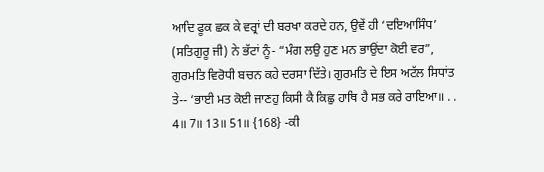ਆਦਿ ਫੂਕ ਛਕ ਕੇ ਵਰ੍ਰਾਂ ਦੀ ਬਰਖਾ ਕਰਦੇ ਹਨ, ਉਵੇਂ ਹੀ ‘ਦਇਆਸਿੰਧ’ (ਸਤਿਗੁਰੂ ਜੀ) ਨੇ ਭੱਟਾਂ ਨੂੰ- “ਮੰਗ ਲਉ ਹੁਣ ਮਨ ਭਾਉਂਦਾ ਕੋਈ ਵਰ”, ਗੁਰਮਤਿ ਵਿਰੋਧੀ ਬਚਨ ਕਹੇ ਦਰਸਾ ਦਿੱਤੇ। ਗੁਰਮਤਿ ਦੇ ਇਸ ਅਟੱਲ ਸਿਧਾਂਤ ਤੇ-- ‘ਭਾਈ ਮਤ ਕੋਈ ਜਾਣਹੁ ਕਿਸੀ ਕੈ ਕਿਛੁ ਹਾਥਿ ਹੈ ਸਭ ਕਰੇ ਰਾਇਆ॥ . . 4॥ 7॥ 13॥ 51॥ {168} -ਕੀ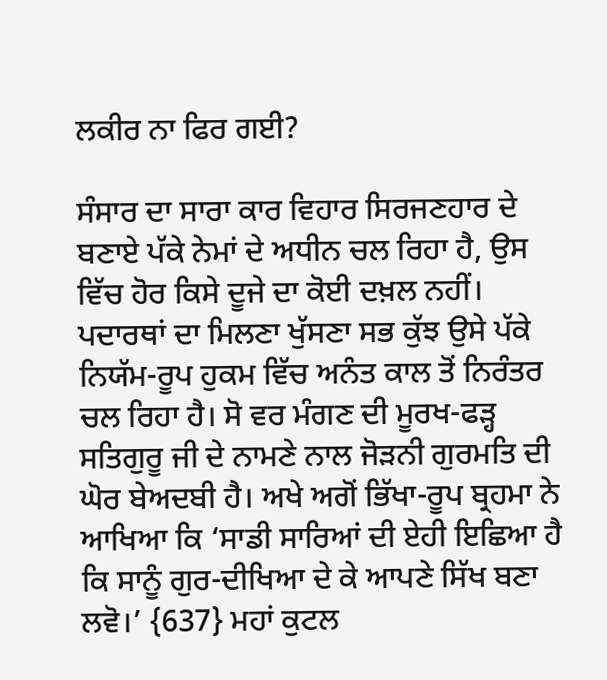ਲਕੀਰ ਨਾ ਫਿਰ ਗਈ?

ਸੰਸਾਰ ਦਾ ਸਾਰਾ ਕਾਰ ਵਿਹਾਰ ਸਿਰਜਣਹਾਰ ਦੇ ਬਣਾਏ ਪੱਕੇ ਨੇਮਾਂ ਦੇ ਅਧੀਨ ਚਲ ਰਿਹਾ ਹੈ, ਉਸ ਵਿੱਚ ਹੋਰ ਕਿਸੇ ਦੂਜੇ ਦਾ ਕੋਈ ਦਖ਼ਲ ਨਹੀਂ। ਪਦਾਰਥਾਂ ਦਾ ਮਿਲਣਾ ਖੁੱਸਣਾ ਸਭ ਕੁੱਝ ਉਸੇ ਪੱਕੇ ਨਿਯੱਮ-ਰੂਪ ਹੁਕਮ ਵਿੱਚ ਅਨੰਤ ਕਾਲ ਤੋਂ ਨਿਰੰਤਰ ਚਲ ਰਿਹਾ ਹੈ। ਸੋ ਵਰ ਮੰਗਣ ਦੀ ਮੂਰਖ-ਫੜ੍ਹ ਸਤਿਗੁਰੂ ਜੀ ਦੇ ਨਾਮਣੇ ਨਾਲ ਜੋੜਨੀ ਗੁਰਮਤਿ ਦੀ ਘੋਰ ਬੇਅਦਬੀ ਹੈ। ਅਖੇ ਅਗੋਂ ਭਿੱਖਾ-ਰੂਪ ਬ੍ਰਹਮਾ ਨੇ ਆਖਿਆ ਕਿ ‘ਸਾਡੀ ਸਾਰਿਆਂ ਦੀ ਏਹੀ ਇਛਿਆ ਹੈ ਕਿ ਸਾਨੂੰ ਗੁਰ-ਦੀਖਿਆ ਦੇ ਕੇ ਆਪਣੇ ਸਿੱਖ ਬਣਾ ਲਵੋ।’ {637} ਮਹਾਂ ਕੁਟਲ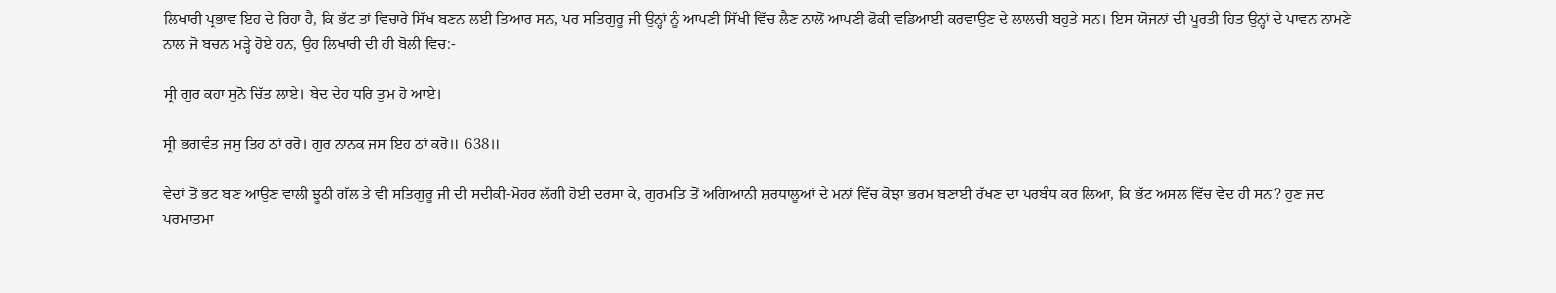ਲਿਖਾਰੀ ਪ੍ਰਭਾਵ ਇਹ ਦੇ ਰਿਹਾ ਹੈ, ਕਿ ਭੱਟ ਤਾਂ ਵਿਚਾਰੇ ਸਿੱਖ ਬਣਨ ਲਈ ਤਿਆਰ ਸਨ, ਪਰ ਸਤਿਗੁਰੂ ਜੀ ਉਨ੍ਹਾਂ ਨੂੰ ਆਪਣੀ ਸਿੱਖੀ ਵਿੱਚ ਲੈਣ ਨਾਲੋਂ ਆਪਣੀ ਫੋਕੀ ਵਡਿਆਈ ਕਰਵਾਉਣ ਦੇ ਲਾਲਚੀ ਬਹੁਤੇ ਸਨ। ਇਸ ਯੋਜਨਾਂ ਦੀ ਪੂਰਤੀ ਹਿਤ ਉਨ੍ਹਾਂ ਦੇ ਪਾਵਨ ਨਾਮਣੇ ਨਾਲ ਜੋ ਬਚਨ ਮੜ੍ਹੇ ਹੋਏ ਹਨ, ਉਹ ਲਿਖਾਰੀ ਦੀ ਹੀ ਬੋਲੀ ਵਿਚ:-

ਸ੍ਰੀ ਗੁਰ ਕਹਾ ਸੁਨੋ ਚਿੱਤ ਲਾਏ। ਬੇਦ ਦੇਹ ਧਰਿ ਤੁਮ ਹੋ ਆਏ।

ਸ੍ਰੀ ਭਗਵੰਤ ਜਸੁ ਤਿਹ ਠਾਂ ਰਰੋ। ਗੁਰ ਨਾਨਕ ਜਸ ਇਹ ਠਾਂ ਕਰੋ॥ 638॥

ਵੇਦਾਂ ਤੋਂ ਭਟ ਬਣ ਆਉਣ ਵਾਲੀ ਝੂਠੀ ਗੱਲ ਤੇ ਵੀ ਸਤਿਗੁਰੂ ਜੀ ਦੀ ਸਦੀਕੀ-ਮੋਹਰ ਲੱਗੀ ਹੋਈ ਦਰਸਾ ਕੇ, ਗੁਰਮਤਿ ਤੋਂ ਅਗਿਆਨੀ ਸ਼ਰਧਾਲੂਆਂ ਦੇ ਮਨਾਂ ਵਿੱਚ ਕੋਝਾ ਭਰਮ ਬਣਾਈ ਰੱਖਣ ਦਾ ਪਰਬੰਧ ਕਰ ਲਿਆ, ਕਿ ਭੱਟ ਅਸਲ ਵਿੱਚ ਵੇਦ ਹੀ ਸਨ? ਹੁਣ ਜਦ ਪਰਮਾਤਮਾ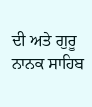ਦੀ ਅਤੇ ਗੁਰੂ ਨਾਨਕ ਸਾਹਿਬ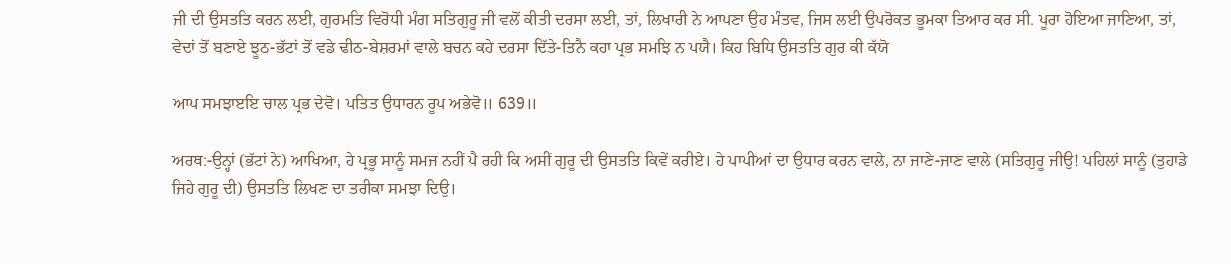ਜੀ ਦੀ ਉਸਤਤਿ ਕਰਨ ਲਈ, ਗੁਰਮਤਿ ਵਿਰੋਧੀ ਮੰਗ ਸਤਿਗੁਰੂ ਜੀ ਵਲੋਂ ਕੀਤੀ ਦਰਸਾ ਲਈ, ਤਾਂ, ਲਿਖਾਰੀ ਨੇ ਆਪਣਾ ਉਹ ਮੰਤਵ, ਜਿਸ ਲਈ ਉਪਰੋਕਤ ਭੂਮਕਾ ਤਿਆਰ ਕਰ ਸੀ. ਪੂਰਾ ਹੋਇਆ ਜਾਣਿਆ, ਤਾਂ, ਵੇਦਾਂ ਤੋਂ ਬਣਾਏ ਝੂਠ-ਭੱਟਾਂ ਤੋਂ ਵਡੇ ਢੀਠ-ਬੇਸ਼ਰਮਾਂ ਵਾਲੇ ਬਚਨ ਕਹੇ ਦਰਸਾ ਦਿੱਤੇ-ਤਿਨੈ ਕਹਾ ਪ੍ਰਭ ਸਮਝਿ ਨ ਪਯੈ। ਕਿਹ ਬਿਧਿ ਉਸਤਤਿ ਗੁਰ ਕੀ ਕੱਯੋ

ਆਪ ਸਮਝਾੲਇ ਚਾਲ ਪ੍ਰਭ ਦੇਵੋ। ਪਤਿਤ ਉਧਾਰਨ ਰੂਪ ਅਭੇਵੋ॥ 639॥

ਅਰਥ:-ਉਨ੍ਹਾਂ (ਭੱਟਾਂ ਨੇ) ਆਖਿਆ, ਹੇ ਪ੍ਰਭੂ ਸਾਨੂੰ ਸਮਜ ਨਹੀਂ ਪੈ ਰਹੀ ਕਿ ਅਸੀਂ ਗੁਰੂ ਦੀ ਉਸਤਤਿ ਕਿਵੇਂ ਕਰੀਏ। ਹੇ ਪਾਪੀਆਂ ਦਾ ਉਧਾਰ ਕਰਨ ਵਾਲੇ, ਨਾ ਜਾਣੇ-ਜਾਣ ਵਾਲੇ (ਸਤਿਗੁਰੂ ਜੀਉ! ਪਹਿਲਾਂ ਸਾਨੂੰ (ਤੁਹਾਡੇ ਜਿਹੇ ਗੁਰੂ ਦੀ) ਉਸਤਤਿ ਲਿਖਣ ਦਾ ਤਰੀਕਾ ਸਮਝਾ ਦਿਉ।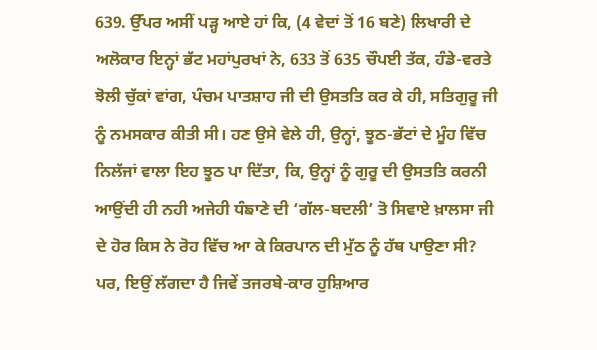639. ਉੱਪਰ ਅਸੀਂ ਪੜ੍ਹ ਆਏ ਹਾਂ ਕਿ, (4 ਵੇਦਾਂ ਤੋਂ 16 ਬਣੇ) ਲਿਖਾਰੀ ਦੇ ਅਲੋਕਾਰ ਇਨ੍ਹਾਂ ਭੱਟ ਮਹਾਂਪੁਰਖਾਂ ਨੇ, 633 ਤੋਂ 635 ਚੌਪਈ ਤੱਕ, ਹੰਡੇ-ਵਰਤੇ ਝੋਲੀ ਚੁੱਕਾਂ ਵਾਂਗ, ਪੰਚਮ ਪਾਤਸ਼ਾਹ ਜੀ ਦੀ ਉਸਤਤਿ ਕਰ ਕੇ ਹੀ, ਸਤਿਗੁਰੂ ਜੀ ਨੂੰ ਨਮਸਕਾਰ ਕੀਤੀ ਸੀ। ਹਣ ਉਸੇ ਵੇਲੇ ਹੀ, ਉਨ੍ਹਾਂ, ਝੂਠ-ਭੱਟਾਂ ਦੇ ਮੂੰਹ ਵਿੱਚ ਨਿਲੱਜਾਂ ਵਾਲਾ ਇਹ ਝੂਠ ਪਾ ਦਿੱਤਾ, ਕਿ, ਉਨ੍ਹਾਂ ਨੂੰ ਗੁਰੂ ਦੀ ਉਸਤਤਿ ਕਰਨੀ ਆਉਂਦੀ ਹੀ ਨਹੀ ਅਜੇਹੀ ਧੰਙਾਣੇ ਦੀ ‘ਗੱਲ-ਬਦਲੀ’ ਤੋ ਸਿਵਾਏ ਖ਼ਾਲਸਾ ਜੀ ਦੇ ਹੋਰ ਕਿਸ ਨੇ ਰੋਹ ਵਿੱਚ ਆ ਕੇ ਕਿਰਪਾਨ ਦੀ ਮੁੱਠ ਨੂੰ ਹੱਥ ਪਾਉਣਾ ਸੀ? ਪਰ, ਇਉਂ ਲੱਗਦਾ ਹੈ ਜਿਵੇਂ ਤਜਰਬੇ-ਕਾਰ ਹੁਸ਼ਿਆਰ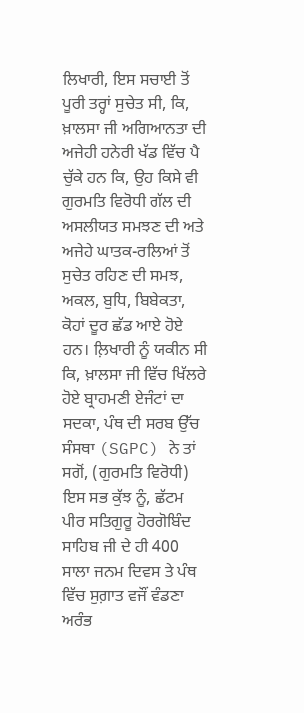ਲਿਖਾਰੀ, ਇਸ ਸਚਾਈ ਤੋਂ ਪੂਰੀ ਤਰ੍ਹਾਂ ਸੁਚੇਤ ਸੀ, ਕਿ, ਖ਼ਾਲਸਾ ਜੀ ਅਗਿਆਨਤਾ ਦੀ ਅਜੇਹੀ ਹਨੇਰੀ ਖੱਡ ਵਿੱਚ ਪੈ ਚੁੱਕੇ ਹਨ ਕਿ, ਉਹ ਕਿਸੇ ਵੀ ਗੁਰਮਤਿ ਵਿਰੋਧੀ ਗੱਲ ਦੀ ਅਸਲੀਯਤ ਸਮਝਣ ਦੀ ਅਤੇ ਅਜੇਹੇ ਘਾਤਕ-ਰਲਿਆਂ ਤੋਂ ਸੁਚੇਤ ਰਹਿਣ ਦੀ ਸਮਝ, ਅਕਲ, ਬੁਧਿ, ਬਿਬੇਕਤਾ, ਕੋਹਾਂ ਦੂਰ ਛੱਡ ਆਏ ਹੋਏ ਹਨ। ਲ਼ਿਖਾਰੀ ਨੂੰ ਯਕੀਨ ਸੀ ਕਿ, ਖ਼ਾਲਸਾ ਜੀ ਵਿੱਚ ਖਿੱਲਰੇ ਹੋਏ ਬ੍ਰਾਹਮਣੀ ਏਜੰਟਾਂ ਦਾ ਸਦਕਾ, ਪੰਥ ਦੀ ਸਰਬ ਉੱਚ ਸੰਸਥਾ (SGPC) ਨੇ ਤਾਂ ਸਗੋਂ, (ਗੁਰਮਤਿ ਵਿਰੋਧੀ) ਇਸ ਸਭ ਕੁੱਝ ਨੂੰ, ਛੱਟਮ ਪੀਰ ਸਤਿਗੁਰੂ ਹੋਰਗੋਬਿੰਦ ਸਾਹਿਬ ਜੀ ਦੇ ਹੀ 400 ਸਾਲਾ ਜਨਮ ਦਿਵਸ ਤੇ ਪੰਥ ਵਿੱਚ ਸੁਗ਼ਾਤ ਵਜੌਂ ਵੰਡਣਾ ਅਰੰਭ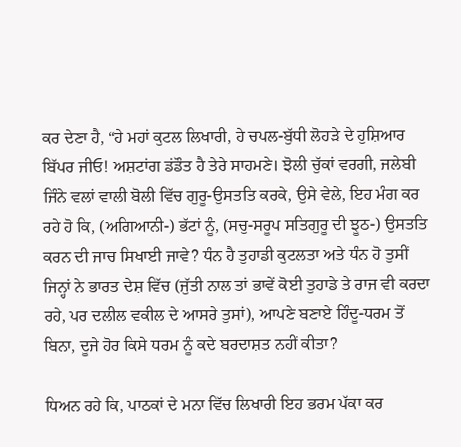ਕਰ ਦੇਣਾ ਹੈ, “ਹੇ ਮਹਾਂ ਕੁਟਲ ਲਿਖਾਰੀ, ਹੇ ਚਪਲ-ਬੁੱਧੀ ਲੋਹੜੇ ਦੇ ਹੁਸ਼ਿਆਰ ਬਿੱਪਰ ਜੀਓ! ਅਸ਼ਟਾਂਗ ਡਂਡੌਤ ਹੈ ਤੇਰੇ ਸਾਹਮਣੇ। ਝੋਲੀ ਚੁੱਕਾਂ ਵਰਗੀ, ਜਲੇਬੀ ਜਿੰਨੇ ਵਲਾਂ ਵਾਲੀ ਬੋਲੀ ਵਿੱਚ ਗੁਰੂ-ਉਸਤਤਿ ਕਰਕੇ, ਉਸੇ ਵੇਲੇ, ਇਹ ਮੰਗ ਕਰ ਰਹੇ ਹੋ ਕਿ, (ਅਗਿਆਨੀ-) ਭੱਟਾਂ ਨੂੰ, (ਸਚੁ-ਸਰੂਪ ਸਤਿਗੁਰੂ ਦੀ ਝੂਠ-) ਉਸਤਤਿ ਕਰਨ ਦੀ ਜਾਚ ਸਿਖਾਈ ਜਾਵੇ? ਧੰਨ ਹੈ ਤੁਹਾਡੀ ਕੁਟਲਤਾ ਅਤੇ ਧੰਨ ਹੋ ਤੁਸੀਂ ਜਿਨ੍ਹਾਂ ਨੇ ਭਾਰਤ ਦੇਸ਼ ਵਿੱਚ (ਜੁੱਤੀ ਨਾਲ ਤਾਂ ਭਾਵੇਂ ਕੋਈ ਤੁਹਾਡੇ ਤੇ ਰਾਜ ਵੀ ਕਰਦਾ ਰਹੇ, ਪਰ ਦਲੀਲ ਵਕੀਲ ਦੇ ਆਸਰੇ ਤੁਸਾਂ), ਆਪਣੇ ਬਣਾਏ ਹਿੰਦੂ-ਧਰਮ ਤੋਂ ਬਿਨਾ, ਦੂਜੇ ਹੋਰ ਕਿਸੇ ਧਰਮ ਨੂੰ ਕਦੇ ਬਰਦਾਸ਼ਤ ਨਹੀਂ ਕੀਤਾ?

ਧਿਅਨ ਰਹੇ ਕਿ, ਪਾਠਕਾਂ ਦੇ ਮਨਾ ਵਿੱਚ ਲਿਖਾਰੀ ਇਹ ਭਰਮ ਪੱਕਾ ਕਰ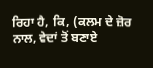ਰਿਹਾ ਹੈ, ਕਿ, (ਕਲਮ ਦੇ ਜ਼ੋਰ ਨਾਲ, ਵੇਦਾਂ ਤੋਂ ਬਣਾਏ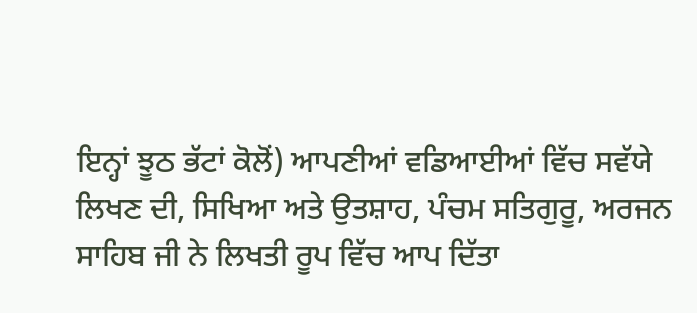ਇਨ੍ਹਾਂ ਝੂਠ ਭੱਟਾਂ ਕੋਲੋਂ) ਆਪਣੀਆਂ ਵਡਿਆਈਆਂ ਵਿੱਚ ਸਵੱਯੇ ਲਿਖਣ ਦੀ, ਸਿਖਿਆ ਅਤੇ ਉਤਸ਼ਾਹ, ਪੰਚਮ ਸਤਿਗੁਰੂ, ਅਰਜਨ ਸਾਹਿਬ ਜੀ ਨੇ ਲਿਖਤੀ ਰੂਪ ਵਿੱਚ ਆਪ ਦਿੱਤਾ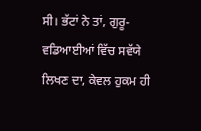ਸੀ। ਭੱਟਾਂ ਨੇ ਤਾਂ, ਗੁਰੂ-ਵਡਿਆਈਆਂ ਵਿੱਚ ਸਵੱਯੇ ਲਿਖਣ ਦਾ, ਕੇਵਲ ਹੁਕਮ ਹੀ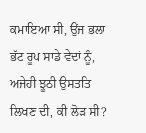ਕਮਾਇਆ ਸੀ, ਉਂਜ ਭਲਾ ਭੱਟ ਰੂਪ ਸਾਡੇ ਵੇਦਾਂ ਨੂੰ, ਅਜੇਹੀ ਝੂਠੀ ਉਸਤਤਿ ਲਿਖਣ ਦੀ, ਕੀ ਲੋੜ ਸੀ?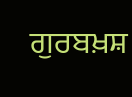ਗੁਰਬਖ਼ਸ਼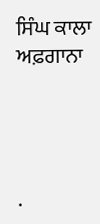ਸਿੰਘ ਕਾਲਾ ਅਫ਼ਗਾਨਾ




.